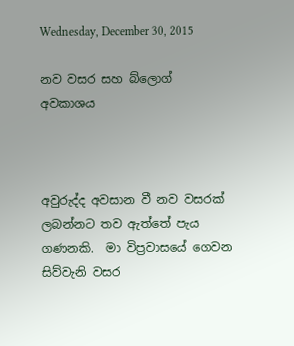Wednesday, December 30, 2015

නව වසර සහ බ්ලොග් අවකාශය



අවුරුද්ද අවසාන වී නව වසරක් ලබන්නට තව ඇත්තේ පැය ගණනකි.  මා විප්‍රවාසයේ ගෙවන සිව්වැනි වසර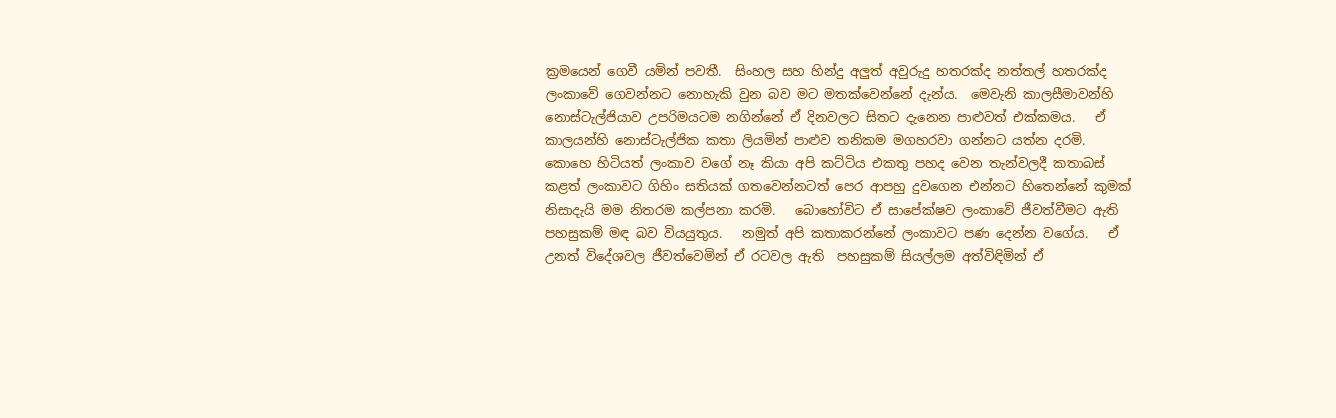ක්‍රමයෙන් ගෙවී යමින් පවතී.  සිංහල සහ හින්දු අලුත් අවුරුදු හතරක්ද නත්තල් හතරක්ද ලංකාවේ ගෙවන්නට නොහැකි වුන බව මට මතක්වෙන්නේ දැන්ය.  මෙවැනි කාලසීමාවන්හි නොස්ටැල්ජියාව උපරිමයටම නගින්නේ ඒ දිනවලට සිතට දැනෙන පාළුවත් එක්කමය.   ඒ කාලයන්හි නොස්ටැල්ජික කතා ලියමින් පාළුව තනිකම මගහරවා ගන්නට යත්න දරමි.   කොහෙ හිටියත් ලංකාව වගේ නෑ කියා අපි කට්ටිය එකතු පහද වෙන තැන්වලදී කතාබස් කළත් ලංකාවට ගිහිං සතියක් ගතවෙන්නටත් පෙර ආපහු දුවගෙන එන්නට හිතෙන්නේ කුමක් නිසාදැයි මම නිතරම කල්පනා කරමි.   බොහෝවිට ඒ සාපේක්ෂව ලංකාවේ ජීවත්වීමට ඇති පහසුකම් මඳ බව වියයුතුය.   නමුත් අපි කතාකරන්නේ ලංකාවට පණ දෙන්න වගේය.   ඒ උනත් විදේශවල ජීවත්වෙමින් ඒ රටවල ඇති  පහසුකම් සියල්ලම අත්විඳිමින් ඒ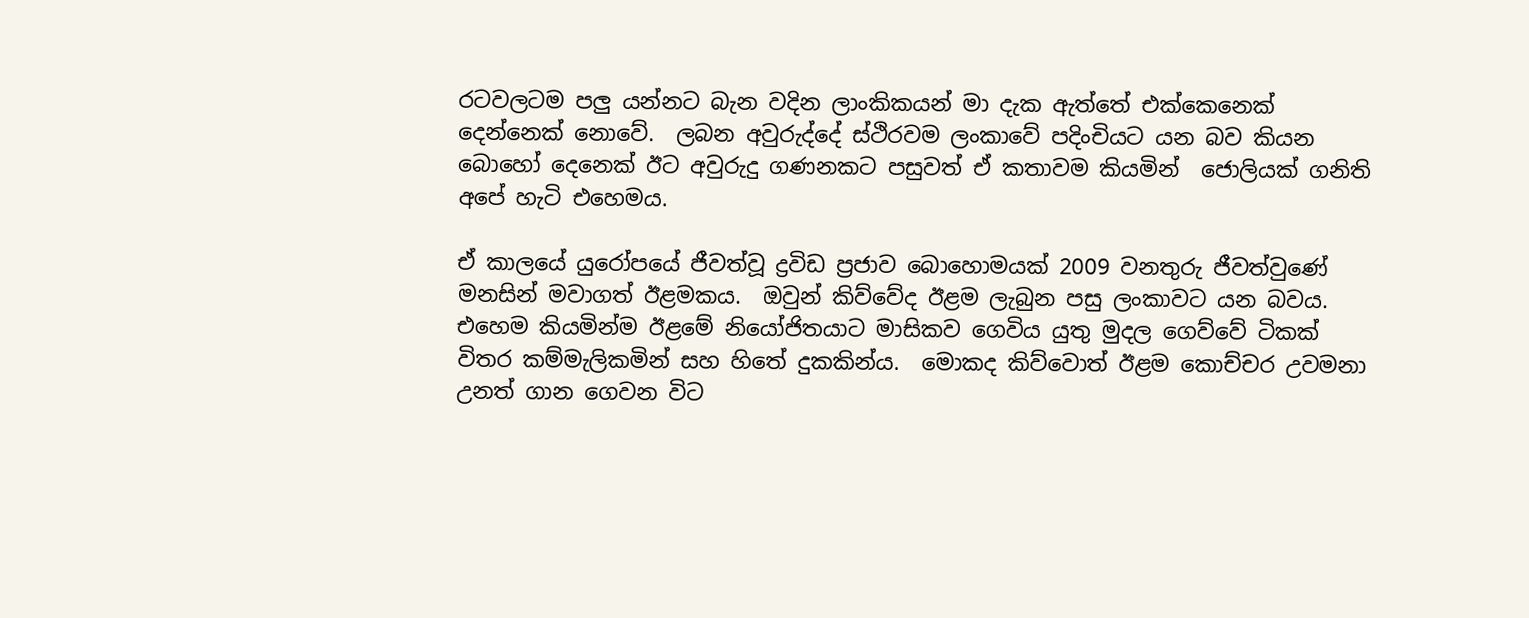රටවලටම පලු යන්නට බැන වදින ලාංකිකයන් මා දැක ඇත්තේ එක්කෙනෙක් දෙන්නෙක් නොවේ.  ලබන අවුරුද්දේ ස්ථිරවම ලංකාවේ පදිංචියට යන බව කියන බොහෝ දෙනෙක් ඊට අවුරුදු ගණනකට පසුවත් ඒ කතාවම කියමින්  ජොලියක් ගනිති  අපේ හැටි එහෙමය.

ඒ කාලයේ යුරෝපයේ ජීවත්වූ ද්‍රවිඩ ප්‍රජාව බොහොමයක් 2009 වනතුරු ජීවත්වුණේ මනසින් මවාගත් ඊළමකය.  ඔවුන් කිව්වේද ඊළම ලැබුන පසු ලංකාවට යන බවය.  එහෙම කියමින්ම ඊළමේ නියෝජිතයාට මාසිකව ගෙවිය යුතු මුදල ගෙව්වේ ටිකක් විතර කම්මැලිකමින් සහ හිතේ දුකකින්ය.  මොකද කිව්වොත් ඊළම කොච්චර උවමනා උනත් ගාන ගෙවන විට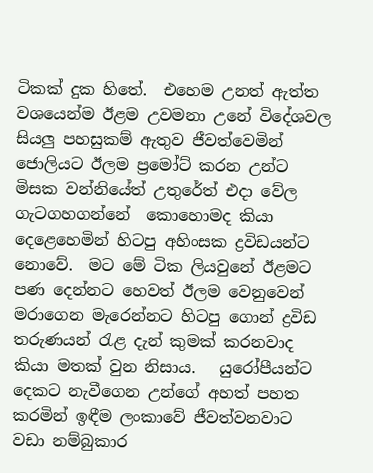ටිකක් දුක හිතේ.  එහෙම උනත් ඇත්ත වශයෙන්ම ඊළම උවමනා උනේ විදේශවල සියලු පහසුකම් ඇතුව ජීවත්වෙමින් ජොලියට ඊලම ප්‍රමෝට් කරන උන්ට මිසක වන්නියේත් උතුරේත් එදා වේල ගැටගහගන්නේ  කොහොමද කියා දෙළෙහෙමින් හිටපු අහිංසක ද්‍රවිඩයන්ට නොවේ.  මට මේ ටික ලියවුනේ ඊළමට පණ දෙන්නට හෙවත් ඊලම වෙනුවෙන් මරාගෙන මැරෙන්නට හිටපු ගොන් ද්‍රවිඩ තරුණයන් රැළ දැන් කුමක් කරනවාද කියා මතක් වුන නිසාය.   යුරෝපීයන්ට දෙකට නැවීගෙන උන්ගේ අහත් පහත කරමින් ඉඳීම ලංකාවේ ජීවත්වනවාට වඩා නම්බුකාර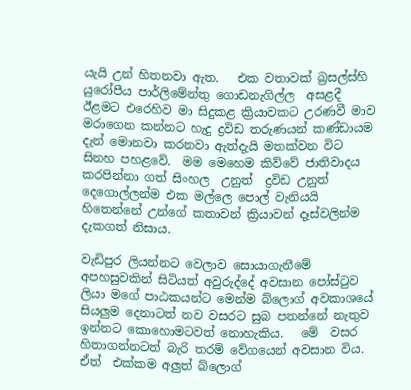යැයි උන් හිතනවා ඇත.   එක වතාවක් බ්‍රසල්ස්හි යුරෝපීය පාර්ලිමේන්තු ගොඩනැගිල්ල  අසළදී ඊළමට එරෙහිව මා සිදුකළ ක්‍රියාවකට උරණවී මාව මරාගෙන කන්නට හැදු ද්‍රවිඩ තරුණයන් කණ්ඩායම දැන් මොනවා කරනවා ඇත්දැයි මතක්වන විට සිනහ පහළවේ.  මම මෙහෙම කිව්වේ ජාතිවාදය කරපින්නා ගත් සිංහල  උනුත්  ද්‍රවිඩ උනුත් දෙගොල්ලන්ම එක මල්ලෙ පොල් වැනියයි හිතෙන්නේ උන්ගේ කතාවන් ක්‍රියාවන් දෑස්වලින්ම දැකගත් නිසාය.

වැඩිපුර ලියන්නට වෙලාව සොයාගැනීමේ අපහසුවකින් සිටියත් අවුරුද්දේ අවසාන පෝස්ටුව ලියා මගේ පාඨකයන්ට මෙන්ම බ්ලොග් අවකාශයේ සියලුම දෙනාටත් නව වසරට සුබ පතන්නේ නැතුව ඉන්නට කොහොමටවත් නොහැකිය.   මේ  වසර හිතාගන්නටත් බැරි තරම් වේගයෙන් අවසාන විය.   ඒත්  එක්කම අලුත් බ්ලොග්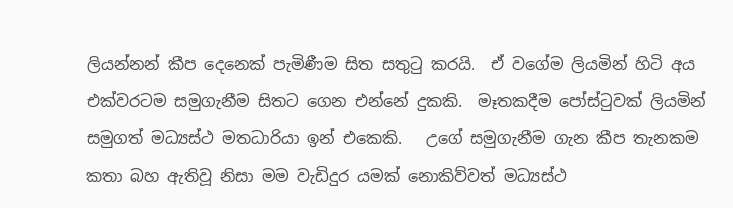ලියන්නන් කීප දෙනෙක් පැමිණීම සිත සතුටු කරයි.  ඒ වගේම ලියමින් හිටි අය එක්වරටම සමුගැනීම සිතට ගෙන එන්නේ දුකකි.  මෑතකදීම පෝස්ටුවක් ලියමින් සමුගත් මධ්‍යස්ථ මතධාරියා ඉන් එකෙකි.   උගේ සමුගැනීම ගැන කීප තැනකම කතා බහ ඇතිවූ නිසා මම වැඩිදුර යමක් නොකිව්වත් මධ්‍යස්ථ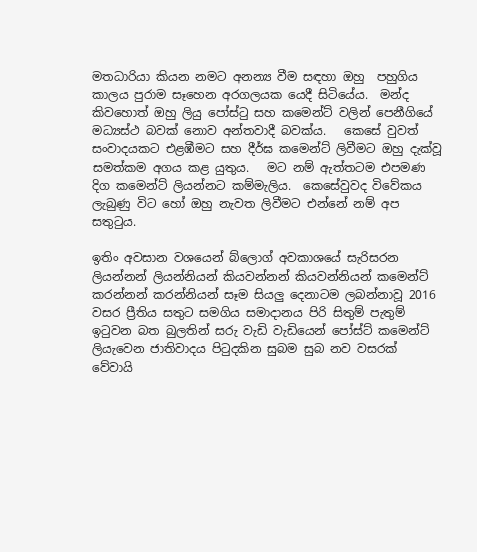මතධාරියා කියන නමට අනන්‍ය වීම සඳහා ඔහු  පහුගිය කාලය පුරාම සෑහෙන අරගලයක යෙදී සිටියේය.  මන්ද කිවහොත් ඔහු ලියු පෝස්ටු සහ කමෙන්ට් වලින් පෙනීගියේ මධ්‍යස්ථ බවක් නොව අන්තවාදී බවක්ය.   කෙසේ වුවත් සංවාදයකට එළඹීමට සහ දීර්ඝ කමෙන්ට් ලිවීමට ඔහු දැක්වූ සමත්කම අගය කළ යුතුය.   මට නම් ඇත්තටම එපමණ දිග කමෙන්ට් ලියන්නට කම්මැලිය.  කෙසේවුවද විවේකය ලැබුණු විට හෝ ඔහු නැවත ලිවීමට එන්නේ නම් අප සතුටුය.

ඉතිං අවසාන වශයෙන් බ්ලොග් අවකාශයේ සැරිසරන ලියන්නන් ලියන්නියන් කියවන්නන් කියවන්නියන් කමෙන්ට් කරන්නන් කරන්නියන් සෑම සියලු දෙනාටම ලබන්නාවූ 2016 වසර ප්‍රීතිය සතුට සමගිය සමාදානය පිරි සිතුම් පැතුම් ඉටුවන බත බුලතින් සරු වැඩි වැඩියෙන් පෝස්ට් කමෙන්ට් ලියැවෙන ජාතිවාදය පිටුදකින සුබම සුබ නව වසරක් වේවායි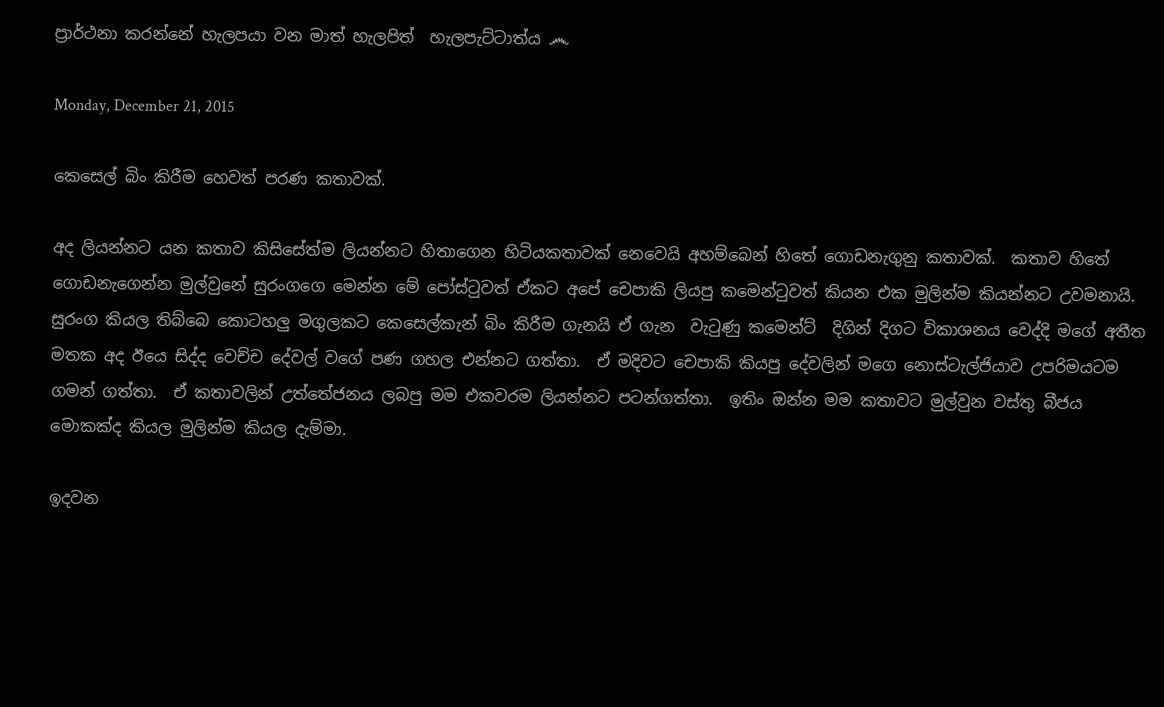ප්‍රාර්ථනා කරන්නේ හැලපයා වන මාත් හැලපිත්  හැලපැට්ටාත්ය ෴

Monday, December 21, 2015

කෙසෙල් බිං කිරීම හෙවත් පරණ කතාවක්.

අද ලියන්නට යන කතාව කිසිසේත්ම ලියන්නට හිතාගෙන හිටියකතාවක් නෙවෙයි අහම්බෙන් හිතේ ගොඩනැගුනු කතාවක්.  කතාව හිතේ ගොඩනැගෙන්න මුල්වුනේ සුරංගගෙ මෙන්න මේ පෝස්ටුවත් ඒකට අපේ චෙපාකි ලියපු කමෙන්ටුවත් කියන එක මුලින්ම කියන්නට උවමනායි.  සුරංග කියල තිබ්බෙ කොටහලු මගුලකට කෙසෙල්කැන් බිං කිරීම ගැනයි ඒ ගැන  වැටුණු කමෙන්ට්  දිගින් දිගට විකාශනය වෙද්දි මගේ අතීත මතක අද ඊයෙ සිද්ද වෙච්ච දේවල් වගේ පණ ගහල එන්නට ගත්තා.  ඒ මදිවට චෙපාකි කියපු දේවලින් මගෙ නොස්ටැල්ජියාව උපරිමයටම ගමන් ගත්තා.  ඒ කතාවලින් උත්තේජනය ලබපු මම එකවරම ලියන්නට පටන්ගත්තා.  ඉතිං ඔන්න මම කතාවට මුල්වුන වස්තු බීජය මොකක්ද කියල මුලින්ම කියල දැම්මා.

ඉදවන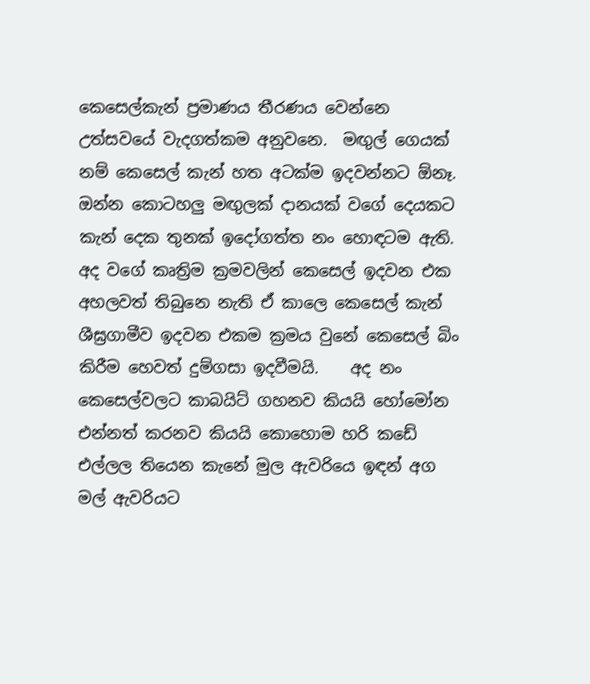කෙසෙල්කැන් ප්‍රමාණය තීරණය වෙන්නෙ උත්සවයේ වැදගත්කම අනුවනෙ.  මඟුල් ගෙයක් නම් කෙසෙල් කැන් හත අටක්ම ඉදවන්නට ඕනෑ.   ඔන්න කොටහලු මඟුලක් දානයක් වගේ දෙයකට  කැන් දෙක තුනක් ඉදෝගත්ත නං හොඳටම ඇති.  අද වගේ කෘත්‍රිම ක්‍රමවලින් කෙසෙල් ඉදවන එක අහලවත් තිබුනෙ නැති ඒ කාලෙ කෙසෙල් කැන් ශීඝ්‍රගාමීව ඉදවන එකම ක්‍රමය වුනේ කෙසෙල් බිං කිරීම හෙවත් දුම්ගසා ඉදවීමයි.    අද නං කෙසෙල්වලට කාබයිට් ගහනව කියයි හෝමෝන එන්නත් කරනව කියයි කොහොම හරි කඩේ එල්ලල තියෙන කැනේ මුල ඇවරියෙ ඉඳන් අග මල් ඇවරියට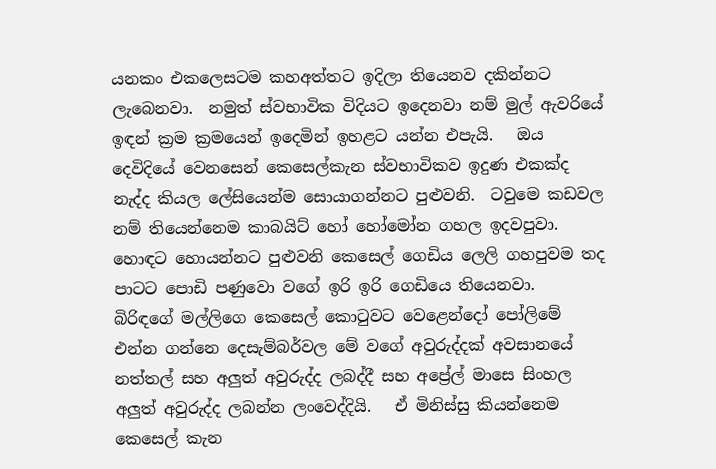යනකං එකලෙසටම කහඅත්තට ඉදිලා තියෙනව දකින්නට ලැබෙනවා.  නමුත් ස්වභාවික විදියට ඉදෙනවා නම් මුල් ඇවරියේ ඉඳන් ක්‍රම ක්‍රමයෙන් ඉදෙමින් ඉහළට යන්න එපැයි.   ඔය දෙවිදියේ වෙනසෙන් කෙසෙල්කැන ස්වභාවිකව ඉදුණ එකක්ද නැද්ද කියල ලේසියෙන්ම සොයාගන්නට පුළුවනි.  ටවුමෙ කඩවල නම් තියෙන්නෙම කාබයිට් හෝ හෝමෝන ගහල ඉදවපුවා.   හොඳට හොයන්නට පුළුවනි කෙසෙල් ගෙඩිය ලෙලි ගහපුවම තද පාටට පොඩි පණුවො වගේ ඉරි ඉරි ගෙඩියෙ තියෙනවා.   බිරිඳගේ මල්ලිගෙ කෙසෙල් කොටුවට වෙළෙන්දෝ පෝලිමේ එන්න ගන්නෙ දෙසැම්බර්වල මේ වගේ අවුරුද්දක් අවසානයේ නත්තල් සහ අලුත් අවුරුද්ද ලබද්දී සහ අප්‍රේල් මාසෙ සිංහල අලුත් අවුරුද්ද ලබන්න ලංවෙද්දියි.   ඒ මිනිස්සු කියන්නෙම කෙසෙල් කැන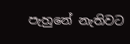පැහුනේ නැතිවට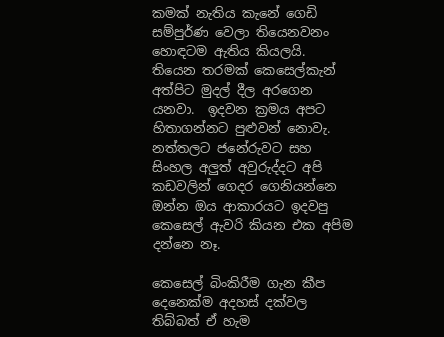කමක් නැතිය කැනේ ගෙඩි සම්පුර්ණ වෙලා තියෙනවනං හොඳටම ඇතිය කියලයි.    තියෙන තරමක් කෙසෙල්කැන් අත්පිට මුදල් දීල අරගෙන යනවා.  ඉදවන ක්‍රමය අපට හිතාගන්නට පුළුවන් නොවැ.  නත්තලට ජනේරුවට සහ සිංහල අලුත් අවුරුද්දට අපි කඩවලින් ගෙදර ගෙනියන්නෙ ඔන්න ඔය ආකාරයට ඉදවපු කෙසෙල් ඇවරි කියන එක අපිම දන්නෙ නෑ.

කෙසෙල් බිංකිරීම ගැන කීප දෙනෙක්ම අදහස් දක්වල තිබ්බත් ඒ හැම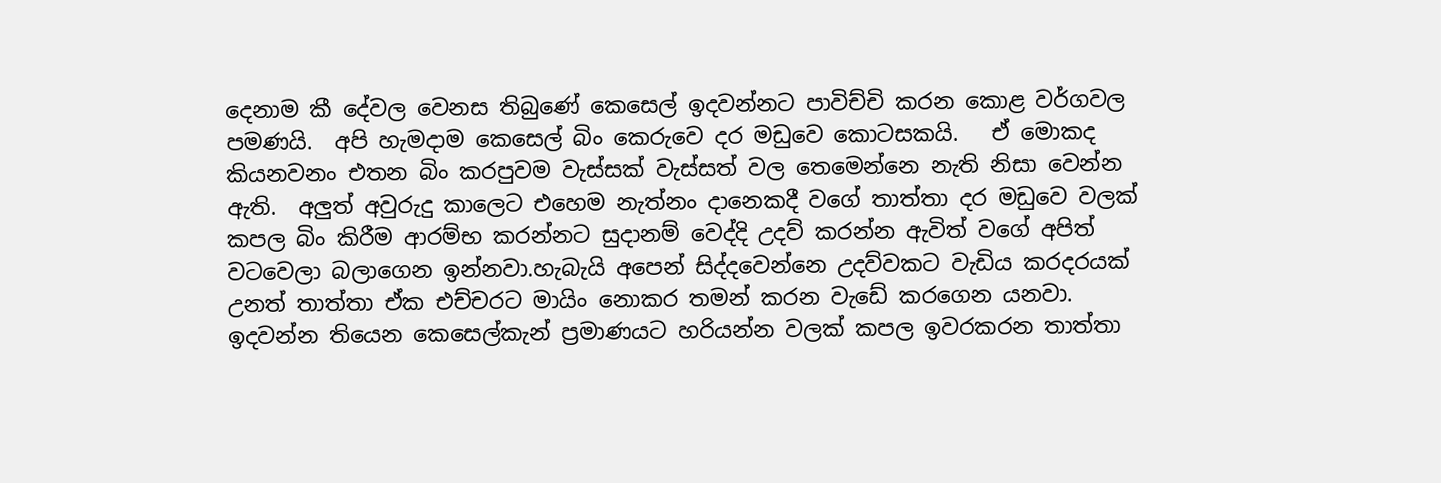දෙනාම කී දේවල වෙනස තිබුණේ කෙසෙල් ඉදවන්නට පාවිච්චි කරන කොළ වර්ගවල පමණයි.  අපි හැමදාම කෙසෙල් බිං කෙරුවෙ දර මඩුවෙ කොටසකයි.   ඒ මොකද කියනවනං එතන බිං කරපුවම වැස්සක් වැස්සත් වල තෙමෙන්නෙ නැති නිසා වෙන්න ඇති.  අලුත් අවුරුදු කාලෙට එහෙම නැත්නං දානෙකදී වගේ තාත්තා දර මඩුවෙ වලක් කපල බිං කිරීම ආරම්භ කරන්නට සුදානම් වෙද්දි උදව් කරන්න ඇවිත් වගේ අපිත් වටවෙලා බලාගෙන ඉන්නවා.හැබැයි අපෙන් සිද්දවෙන්නෙ උදව්වකට වැඩිය කරදරයක් උනත් තාත්තා ඒක එච්චරට මායිං නොකර තමන් කරන වැඩේ කරගෙන යනවා.  ඉදවන්න තියෙන කෙසෙල්කැන් ප්‍රමාණයට හරියන්න වලක් කපල ඉවරකරන තාත්තා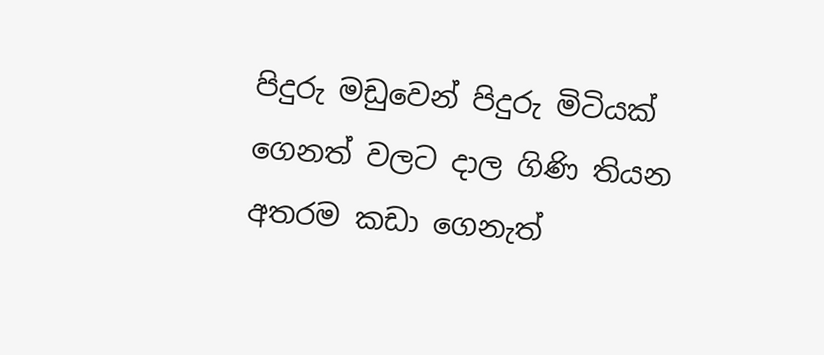පිදුරු මඩුවෙන් පිදුරු මිටියක් ගෙනත් වලට දාල ගිණි තියන අතරම කඩා ගෙනැත්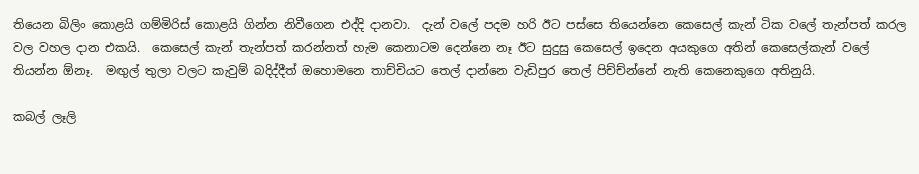තියෙන බිලිං කොළයි ගම්මිරිස් කොළයි ගින්න නිවීගෙන එද්දි දානවා.  දැන් වලේ පදම හරි ඊට පස්සෙ තියෙන්නෙ කෙසෙල් කැන් ටික වලේ තැන්පත් කරල වල වහල දාන එකයි.  කෙසෙල් කැන් තැන්පත් කරන්නත් හැම කෙනාටම දෙන්නෙ නෑ ඊට සුදුසු කෙසෙල් ඉදෙන අයකුගෙ අතින් කෙසෙල්කැන් වලේ තියන්න ඕනෑ.  මඟුල් තුලා වලට කැවුම් බදිද්දීත් ඔහොමනෙ තාච්චියට තෙල් දාන්නෙ වැඩිපුර තෙල් පිච්ච්න්නේ නැති කෙනෙකුගෙ අතිනුයි.

කබල් ලෑලි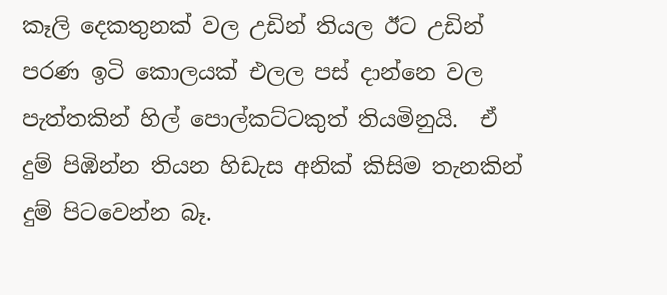කෑලි දෙකතුනක් වල උඩින් තියල ඊට උඩින් පරණ ඉටි කොලයක් එලල පස් දාන්නෙ වල පැත්තකින් හිල් පොල්කට්ටකුත් තියමිනුයි.  ඒ දුම් පිඹින්න තියන හිඩැස අනික් කිසිම තැනකින් දුම් පිටවෙන්න බෑ.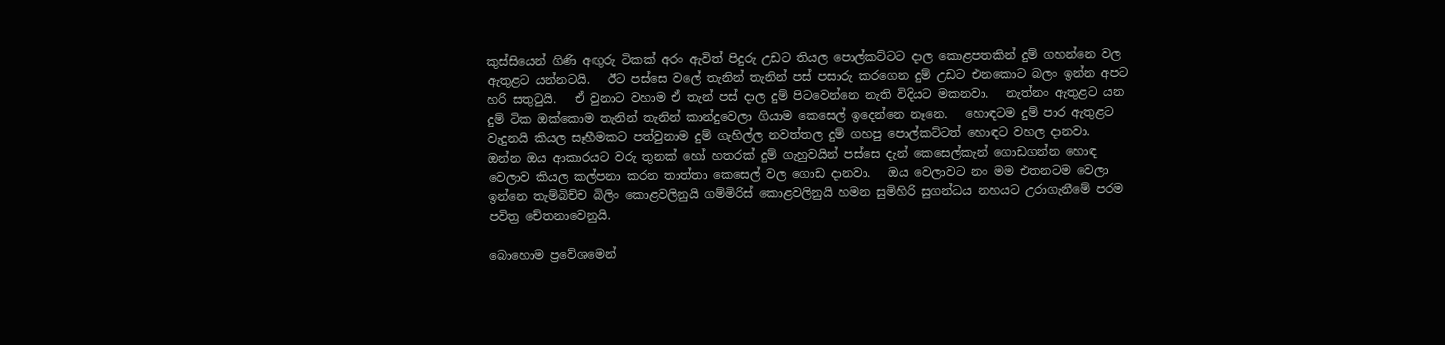කුස්සියෙන් ගිණි අඟුරු ටිකක් අරං ඇවිත් පිදුරු උඩට තියල පොල්කට්ටට දාල කොළපතකින් දුම් ගහන්නෙ වල ඇතුළට යන්නටයි.   ඊට පස්සෙ වලේ තැනින් තැනින් පස් පසාරු කරගෙන දුම් උඩට එනකොට බලං ඉන්න අපට හරි සතුටුයි.   ඒ වුනාට වහාම ඒ තැන් පස් දාල දුම් පිටවෙන්නෙ නැති විදියට මකනවා.   නැත්නං ඇතුළට යන දුම් ටික ඔක්කොම තැනින් තැනින් කාන්දුවෙලා ගියාම කෙසෙල් ඉදෙන්නෙ නෑනෙ.   හොඳටම දුම් පාර ඇතුළට වැදුනයි කියල සෑහීමකට පත්වුනාම දුම් ගැහිල්ල නවත්තල දුම් ගහපු පොල්කට්ටත් හොඳට වහල දානවා.   ඔන්න ඔය ආකාරයට වරු තුනක් හෝ හතරක් දුම් ගැහුවයින් පස්සෙ දැන් කෙසෙල්කැන් ගොඩගන්න හොඳ වෙලාව කියල කල්පනා කරන තාත්තා කෙසෙල් වල ගොඩ දානවා.   ඔය වෙලාවට නං මම එතනටම වෙලා ඉන්නෙ තැම්බිච්ච බිලිං කොළවලිනුයි ගම්මිරිස් කොළවලිනුයි හමන සුමිහිරි සුගන්ධය නහයට උරාගැනීමේ පරම පවිත්‍ර චේතනාවෙනුයි.

බොහොම ප්‍රවේශමෙන්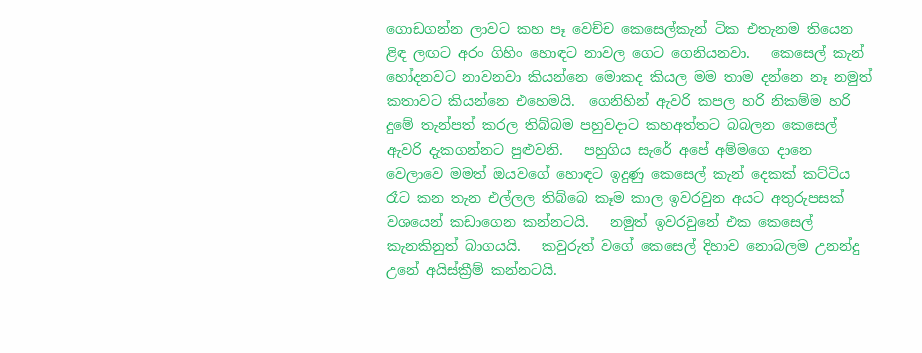ගොඩගන්න ලාවට කහ පෑ වෙච්ච කෙසෙල්කැන් ටික එතැනම තියෙන ළිඳ ලඟට අරං ගිහිං හොඳට නාවල ගෙට ගෙනියනවා.   කෙසෙල් කැන් හෝදනවට නාවනවා කියන්නෙ මොකද කියල මම තාම දන්නෙ නෑ නමුත් කතාවට කියන්නෙ එහෙමයි.  ගෙනිහින් ඇවරි කපල හරි නිකම්ම හරි දුමේ තැන්පත් කරල තිබ්බම පහුවදාට කහඅත්තට බබලන කෙසෙල් ඇවරි දැකගන්නට පුළුවනි.   පහුගිය සැරේ අපේ අම්මගෙ දානෙ වෙලාවෙ මමත් ඔයවගේ හොඳට ඉදුණු කෙසෙල් කැන් දෙකක් කට්ටිය රෑට කන තැන එල්ලල තිබ්බෙ කෑම කාල ඉවරවුන අයට අතුරුපසක් වශයෙන් කඩාගෙන කන්නටයි.   නමුත් ඉවරවුනේ එක කෙසෙල් කැනකිනුත් බාගයයි.   කවුරුත් වගේ කෙසෙල් දිහාව නොබලම උනන්දු උනේ අයිස්ක්‍රීම් කන්නටයි.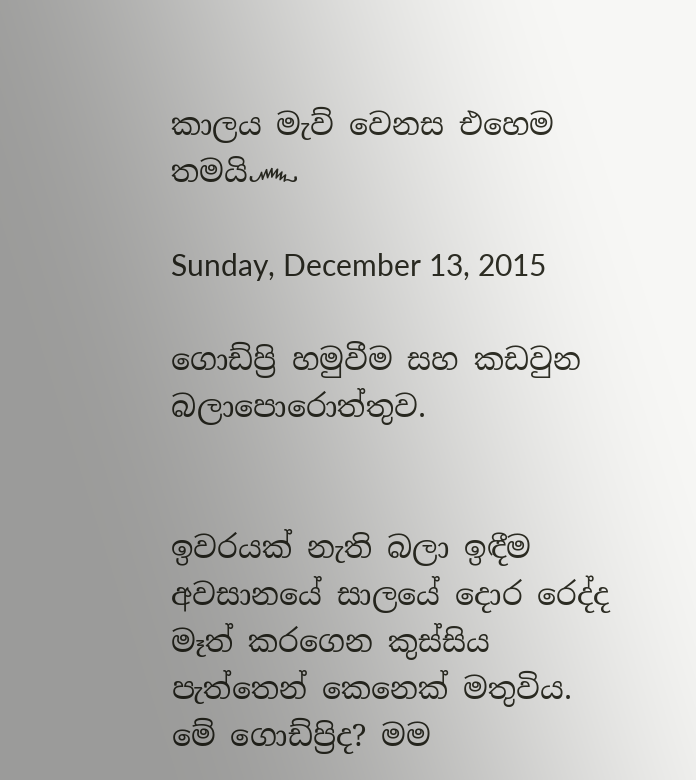කාලය මැව් වෙනස එහෙම තමයි෴

Sunday, December 13, 2015

ගොඩ්ප්‍රි හමුවීම සහ කඩවුන බලාපොරොත්තුව.


ඉවරයක් නැති බලා ඉඳීම අවසානයේ සාලයේ දොර රෙද්ද මෑත් කරගෙන කුස්සිය පැත්තෙන් කෙනෙක් මතුවිය.  මේ ගොඩ්ප්‍රිද? මම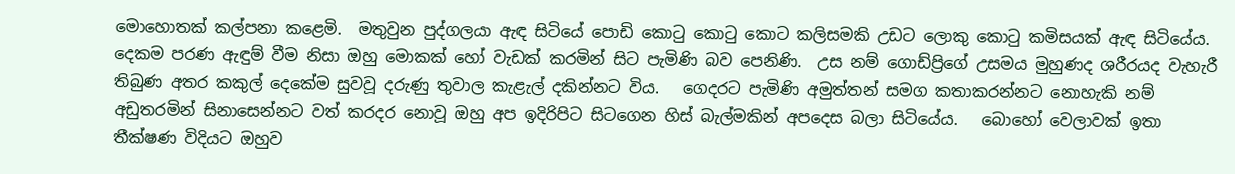මොහොතක් කල්පනා කළෙමි.  මතුවුන පුද්ගලයා ඇඳ සිටියේ පොඩි කොටු කොටු කොට කලිසමකි උඩට ලොකු කොටු කමිසයක් ඇඳ සිටියේය.  දෙකම පරණ ඇඳුම් වීම නිසා ඔහු මොකක් හෝ වැඩක් කරමින් සිට පැමිණි බව පෙනිණි.  උස නම් ගොඩ්ප්‍රිගේ උසමය මුහුණද ශරීරයද වැහැරී තිබුණ අතර කකුල් දෙකේම සුවවූ දරුණු තුවාල කැළැල් දකින්නට විය.   ගෙදරට පැමිණි අමුත්තන් සමග කතාකරන්නට නොහැකි නම් අඩුතරමින් සිනාසෙන්නට වත් කරදර නොවූ ඔහු අප ඉදිරිපිට සිටගෙන හිස් බැල්මකින් අපදෙස බලා සිටියේය.   බොහෝ වෙලාවක් ඉතා තීක්ෂණ විදියට ඔහුව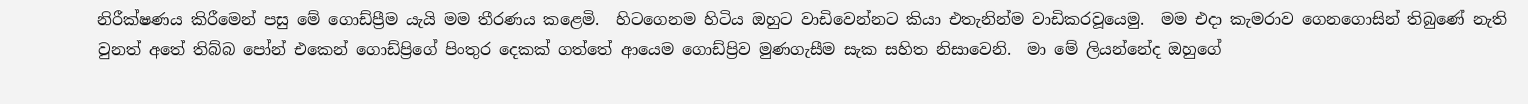නිරීක්ෂණය කිරීමෙන් පසු මේ ගොඩ්ප්‍රීම යැයි මම තීරණය කළෙමි.  හිටගෙනම හිටිය ඔහුට වාඩිවෙන්නට කියා එතැනින්ම වාඩිකරවූයෙමු.  මම එදා කැමරාව ගෙනගොසින් තිබුණේ නැති වුනත් අතේ තිබ්බ පෝන් එකෙන් ගොඩ්ප්‍රිගේ පිංතුර දෙකක් ගත්තේ ආයෙම ගොඩ්ප්‍රිව මුණගැසීම සැක සහිත නිසාවෙනි.  මා මේ ලියන්නේද ඔහුගේ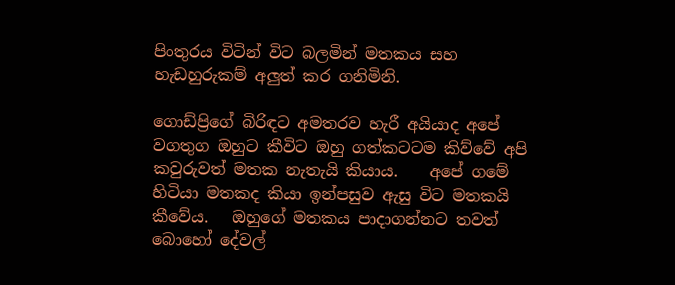පිංතුරය විටින් විට බලමින් මතකය සහ හැඩහුරුකම් අලුත් කර ගනිමිනි.

ගොඩ්ප්‍රිගේ බිරිඳට අමතරව හැරී අයියාද අපේ වගතුග ඔහුට කීවිට ඔහු ගත්කටටම කිව්වේ අපි කවුරුවත් මතක නැතැයි කියාය.    අපේ ගමේ හිටියා මතකද කියා ඉන්පසුව ඇසු විට මතකයි කීවේය.   ඔහුගේ මතකය පාදාගන්නට තවත් බොහෝ දේවල්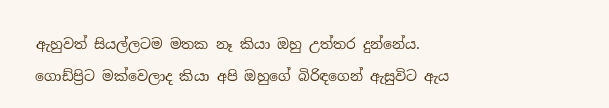ඇහුවත් සියල්ලටම මතක නෑ කියා ඔහු උත්තර දුන්නේය.  ගොඩ්ප්‍රිට මක්වෙලාද කියා අපි ඔහුගේ බිරිඳගෙන් ඇසුවිට ඇය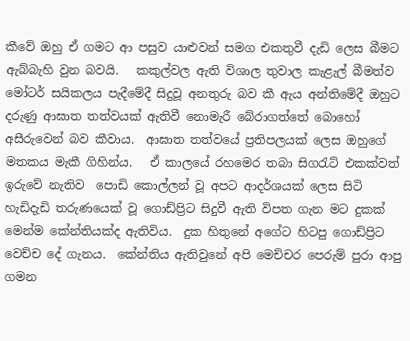කීවේ ඔහු ඒ ගමට ආ පසුව යාළුවන් සමග එකතුවී දැඩි ලෙස බීමට ඇබ්බැහි වුන බවයි.   කකුල්වල ඇති විශාල තුවාල කැළැල් බීමත්ව මෝටර් සයිකලය පැදීමේදී සිදුවූ අනතුරු බව කී ඇය අන්තිමේදී ඔහුට දරුණු ආඝාත තත්වයක් ඇතිවී නොමැරී බේරාගත්තේ බොහෝ අසීරුවෙන් බව කීවාය.  ආඝාත තත්වයේ ප්‍රතිපලයක් ලෙස ඔහුගේ මතකය මැකී ගිහින්ය.   ඒ කාලයේ රහමෙර තබා සිගරැට් එකක්වත් ඉරුවේ නැතිව  පොඩි කොල්ලන් වූ අපට ආදර්ශයක් ලෙස සිටි හැඩිදැඩි තරුණයෙක් වූ ගොඩ්ප්‍රිට සිදුවී ඇති විපත ගැන මට දුකක් මෙන්ම කේන්තියක්ද ඇතිවිය.  දුක හිතුනේ අගේට හිටපු ගොඩ්ප්‍රිට වෙච්ච දේ ගැනය.  කේන්තිය ඇතිවුනේ අපි මෙච්චර පෙරුම් පුරා ආපු ගමන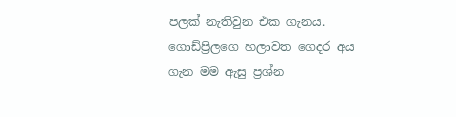පලක් නැතිවුන එක ගැනය.  ගොඩ්ප්‍රිලගෙ හලාවත ගෙදර අය ගැන මම ඇසු ප්‍රශ්න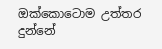ඔක්කොටොම උත්තර දුන්නේ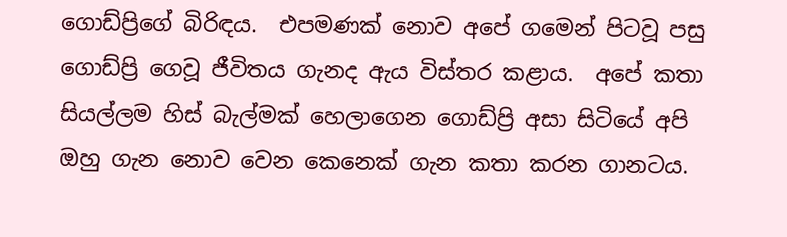ගොඩ්ප්‍රිගේ බිරිඳය.  එපමණක් නොව අපේ ගමෙන් පිටවූ පසු ගොඩ්ප්‍රි ගෙවූ ජීවිතය ගැනද ඇය විස්තර කළාය.  අපේ කතා සියල්ලම හිස් බැල්මක් හෙලාගෙන ගොඩ්ප්‍රි අසා සිටියේ අපි ඔහු ගැන නොව වෙන කෙනෙක් ගැන කතා කරන ගානටය.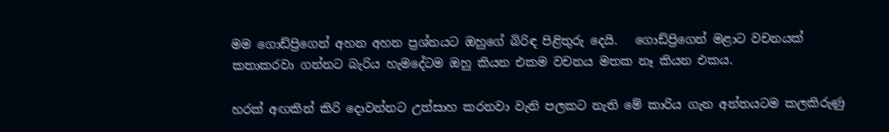මම ගොඩ්ප්‍රිගෙන් අහන අහන ප්‍රශ්නයට ඔහුගේ බිරිඳ පිළිතුරු දෙයි.   ගොඩ්ප්‍රිගෙන් මළාට වචනයක් කතාකරවා ගන්නට බැරිය හැමදේටම ඔහු කියන එකම වචනය මතක නෑ කියන එකය.

හරක් අඟකින් කිරි දොවන්නට උත්සාහ කරනවා වැනි පලකට නැති මේ කාරිය ගැන අන්තයටම කලකිරුණු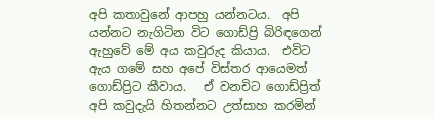අපි කතාවුනේ ආපහු යන්නටය.  අපි යන්නට නැගිටින විට ගොඩ්ප්‍රි බිරිඳගෙන් ඇහුවේ මේ අය කවුරුද කියාය.  එවිට ඇය ගමේ සහ අපේ විස්තර ආයෙමත් ගොඩ්ප්‍රිට කීවාය.   ඒ වනචිට ගොඩ්ප්‍රිත් අපි කවුදැයි හිතන්නට උත්සාහ කරමින්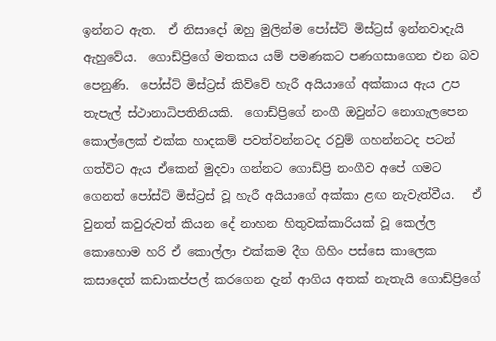ඉන්නට ඇත.  ඒ නිසාදෝ ඔහු මුලින්ම පෝස්ට් මිස්ට්‍රස් ඉන්නවාදැයි ඇහුවේය.  ගොඩ්ප්‍රිගේ මතකය යම් පමණකට පණගසාගෙන එන බව පෙනුණි.  පෝස්ට් මිස්ට්‍රස් කිව්වේ හැරී අයියාගේ අක්කාය ඇය උප තැපැල් ස්ථානාධිපතිනියකි.  ගොඩ්ප්‍රිගේ නංගී ඔවුන්ට නොගැලපෙන කොල්ලෙක් එක්ක හාදකම් පවත්වන්නටද රවුම් ගහන්නටද පටන් ගත්විට ඇය ඒකෙන් මුදවා ගන්නට ගොඩ්ප්‍රි නංගීව අපේ ගමට ගෙනත් පෝස්ට් මිස්ට්‍රස් වූ හැරී අයියාගේ අක්කා ළඟ නැවැත්වීය.   ඒ වුනත් කවුරුවත් කියන දේ නාහන හිතුවක්කාරියක් වූ කෙල්ල කොහොම හරි ඒ කොල්ලා එක්කම දීග ගිහිං පස්සෙ කාලෙක කසාදෙත් කඩාකප්පල් කරගෙන දැන් ආගිය අතක් නැතැයි ගොඩ්ප්‍රිගේ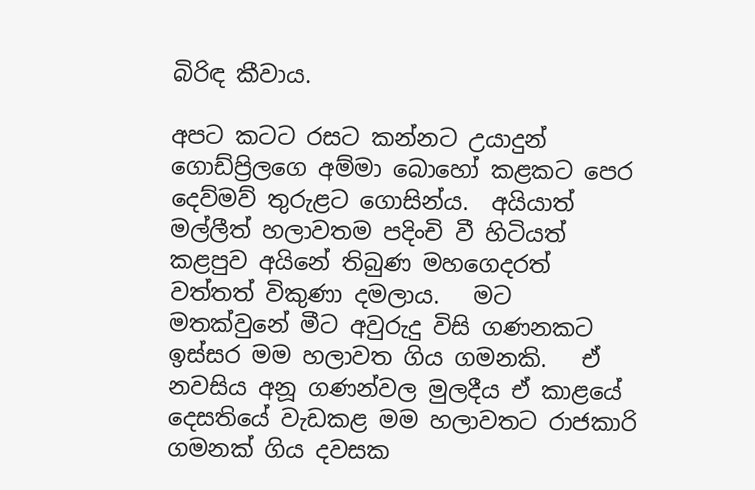බිරිඳ කීවාය.

අපට කටට රසට කන්නට උයාදුන් ගොඩ්ප්‍රිලගෙ අම්මා බොහෝ කළකට පෙර දෙව්මව් තුරුළට ගොසින්ය.  අයියාත් මල්ලීත් හලාවතම පදිංචි වී හිටියත් කළපුව අයිනේ තිබුණ මහගෙදරත් වත්තත් විකුණා දමලාය.   මට මතක්වුනේ මීට අවුරුදු විසි ගණනකට ඉස්සර මම හලාවත ගිය ගමනකි.   ඒ නවසිය අනූ ගණන්වල මුලදීය ඒ කාළයේ දෙසතියේ වැඩකළ මම හලාවතට රාජකාරි ගමනක් ගිය දවසක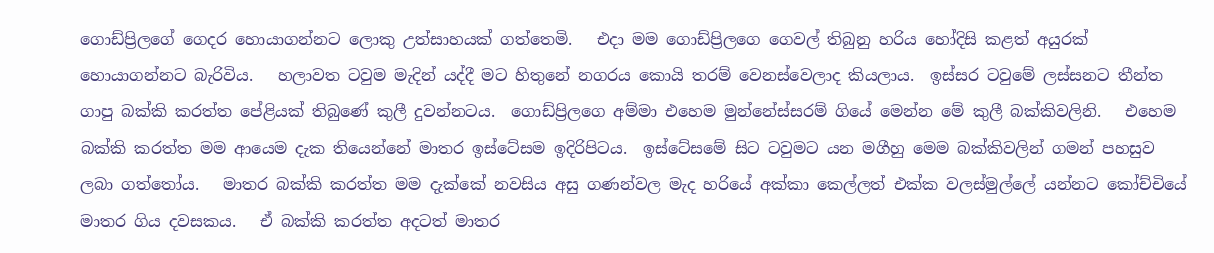ගොඩ්ප්‍රිලගේ ගෙදර හොයාගන්නට ලොකු උත්සාහයක් ගත්තෙමි.   එදා මම ගොඩ්ප්‍රිලගෙ ගෙවල් තිබුනු හරිය හෝදිසි කළත් අයුරක් හොයාගන්නට බැරිවිය.   හලාවත ටවුම මැදින් යද්දී මට හිතුනේ නගරය කොයි තරම් වෙනස්වෙලාද කියලාය.  ඉස්සර ටවුමේ ලස්සනට තීන්ත ගාපු බක්කි කරත්ත පේළියක් තිබුණේ කුලී දුවන්නටය.  ගොඩ්ප්‍රිලගෙ අම්මා එහෙම මුන්නේස්සරම් ගියේ මෙන්න මේ කුලී බක්කිවලිනි.   එහෙම බක්කි කරත්ත මම ආයෙම දැක තියෙන්නේ මාතර ඉස්ටේසම ඉදිරිපිටය.  ඉස්ටේසමේ සිට ටවුමට යන මගීහු මෙම බක්කිවලින් ගමන් පහසුව ලබා ගත්තෝය.   මාතර බක්කි කරත්ත මම දැක්කේ නවසිය අසු ගණන්වල මැද හරියේ අක්කා කෙල්ලත් එක්ක වලස්මුල්ලේ යන්නට කෝච්චියේ මාතර ගිය දවසකය.   ඒ බක්කි කරත්ත අදටත් මාතර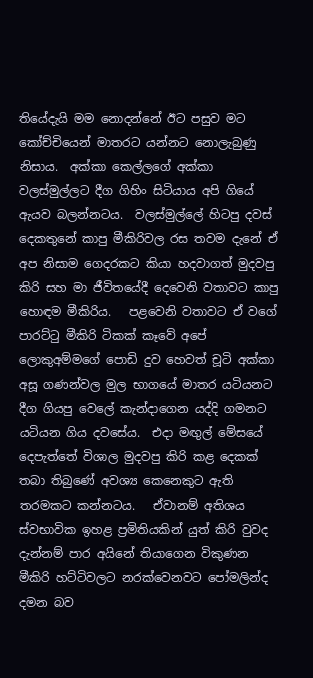තියේදැයි මම නොදන්නේ ඊට පසුව මට කෝච්චියෙන් මාතරට යන්නට නොලැබුණු නිසාය.  අක්කා කෙල්ලගේ අක්කා වලස්මුල්ලට දීග ගිහිං සිටියාය අපි ගියේ ඇයව බලන්නටය.  වලස්මුල්ලේ හිටපු දවස් දෙකතුනේ කාපු මීකිරිවල රස තවම දැනේ ඒ අප නිසාම ගෙදරකට කියා හදවාගත් මුදවපු කිරි සහ මා ජීවිතයේදී දෙවෙනි වතාවට කාපු හොඳම මීකිරිය.   පළවෙනි වතාවට ඒ වගේ පාරට්ටු මීකිරි ටිකක් කෑවේ අපේ ලොකුඅම්මගේ පොඩි දුව හෙවත් චූටි අක්කා අසූ ගණන්වල මුල භාගයේ මාතර යටියනට දීග ගියපු වෙලේ කැන්දාගෙන යද්දි ගමනට යටියන ගිය දවසේය.  එදා මඟුල් මේසයේ දෙපැත්තේ විශාල මුදවපු කිරි කළ දෙකක් තබා තිබුණේ අවශ්‍ය කෙනෙකුට ඇති තරමකට කන්නටය.   ඒවානම් අතිශය ස්වභාවික ඉහළ ප්‍රමිතියකින් යුත් කිරි වුවද දැන්නම් පාර අයිනේ තියාගෙන විකුණන මීකිරි හට්ටිවලට නරක්වෙනවට පෝමලින්ද දමන බව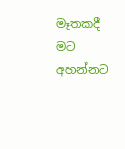මෑතකදී මට අහන්නට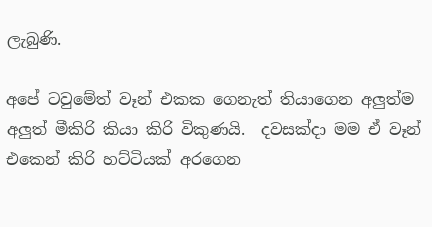ලැබුණි.

අපේ ටවුමේත් වෑන් එකක ගෙනැත් තියාගෙන අලුත්ම අලුත් මීකිරි කියා කිරි විකුණයි.  දවසක්දා මම ඒ වෑන් එකෙන් කිරි හට්ටියක් අරගෙන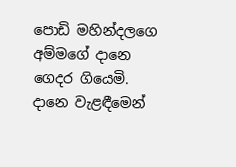පොඩි මහින්දලගෙ අම්මගේ දානෙ ගෙදර ගියෙමි.   දානෙ වැළඳීමෙන්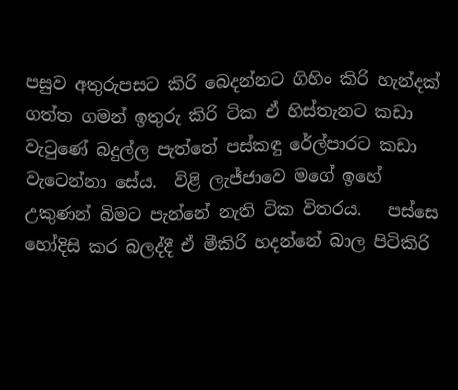පසුව අතුරුපසට කිරි බෙදන්නට ගිහිං කිරි හැන්දක් ගත්ත ගමන් ඉතුරු කිරි ටික ඒ හිස්තැනට කඩා වැටුණේ බදුල්ල පැත්තේ පස්කඳු රේල්පාරට කඩා වැටෙන්නා සේය.  විළි ලැජ්ජාවෙ මගේ ඉහේ උකුණන් බිමට පැන්නේ නැති ටික විතරය.   පස්සෙ හෝදිසි කර බලද්දී ඒ මීකිරි හදන්නේ බාල පිටිකිරි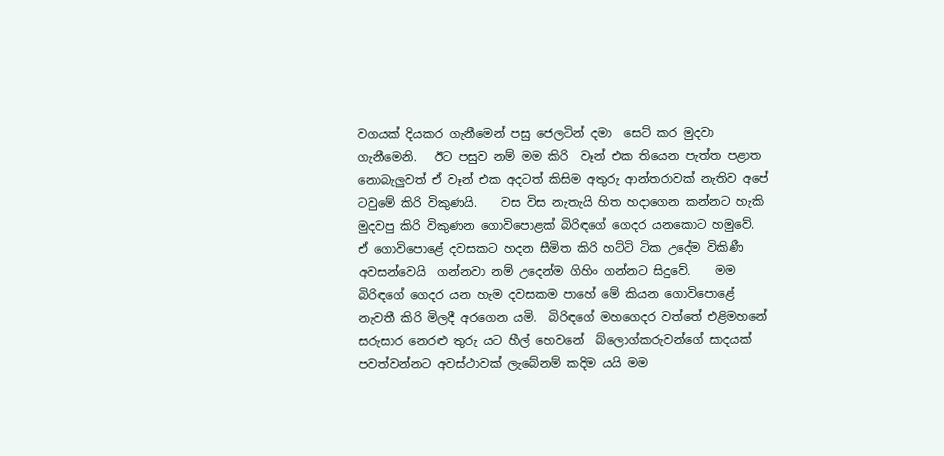වගයක් දියකර ගැනීමෙන් පසු ජෙලටින් දමා  සෙට් කර මුදවා ගැනීමෙනි.   ඊට පසුව නම් මම කිරි  වෑන් එක තියෙන පැත්ත පළාත නොබැලුවත් ඒ වෑන් එක අදටත් කිසිම අතුරු ආන්තරාවක් නැතිව අපේ ටවුමේ කිරි විකුණයි.    වස විස නැතැයි හිත හදාගෙන කන්නට හැකි මුදවපු කිරි විකුණන ගොවිපොළක් බිරිඳගේ ගෙදර යනකොට හමුවේ.  ඒ ගොවිපොළේ දවසකට හදන සීමිත කිරි හට්ටි ටික උදේම විකිණී අවසන්වෙයි  ගන්නවා නම් උදෙන්ම ගිහිං ගන්නට සිදුවේ.    මම බිරිඳගේ ගෙදර යන හැම දවසකම පාහේ මේ කියන ගොවිපොළේ නැවතී කිරි මිලදී අරගෙන යමි.  බිරිඳගේ මහගෙදර වත්තේ එළිමහනේ සරුසාර නෙරළු තුරු යට හීල් හෙවනේ  බ්ලොග්කරුවන්ගේ සාදයක් පවත්වන්නට අවස්ථාවක් ලැබේනම් කදිම යයි මම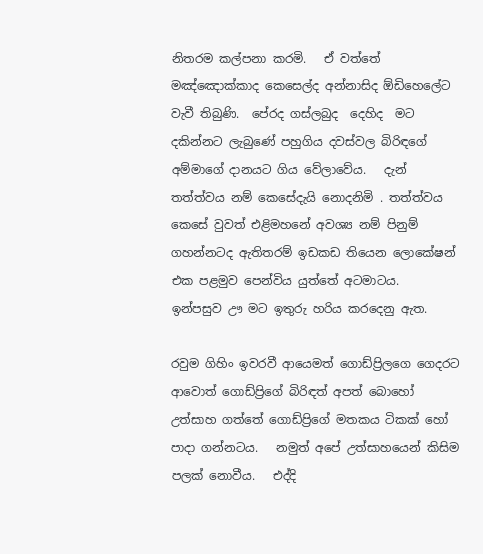නිතරම කල්පනා කරමි.   ඒ වත්තේ මඤ්ඤොක්කාද කෙසෙල්ද අන්නාසිද ඕඩිහෙලේට වැවී තිබුණි.  පේරද ගස්ලබුද  දෙහිද  මට දකින්නට ලැබුණේ පහුගිය දවස්වල බිරිඳගේ අම්මාගේ දානයට ගිය වේලාවේය.   දැන් තත්ත්වය නම් කෙසේදැයි නොදනිමි . තත්ත්වය කෙසේ වුවත් එළිමහනේ අවශ්‍ය නම් පිනුම් ගහන්නටද ඇතිතරම් ඉඩකඩ තියෙන ලොකේෂන් එක පළමුව පෙන්විය යුත්තේ අටමාටය.  ඉන්පසුව ඌ මට ඉතුරු හරිය කරදෙනු ඇත.

රවුම ගිහිං ඉවරවී ආයෙමත් ගොඩ්ප්‍රිලගෙ ගෙදරට ආවොත් ගොඩ්ප්‍රිගේ බිරිඳත් අපත් බොහෝ උත්සාහ ගත්තේ ගොඩ්ප්‍රිගේ මතකය ටිකක් හෝ පාදා ගන්නටය.   නමුත් අපේ උත්සාහයෙන් කිසිම පලක් නොවීය.   එද්දි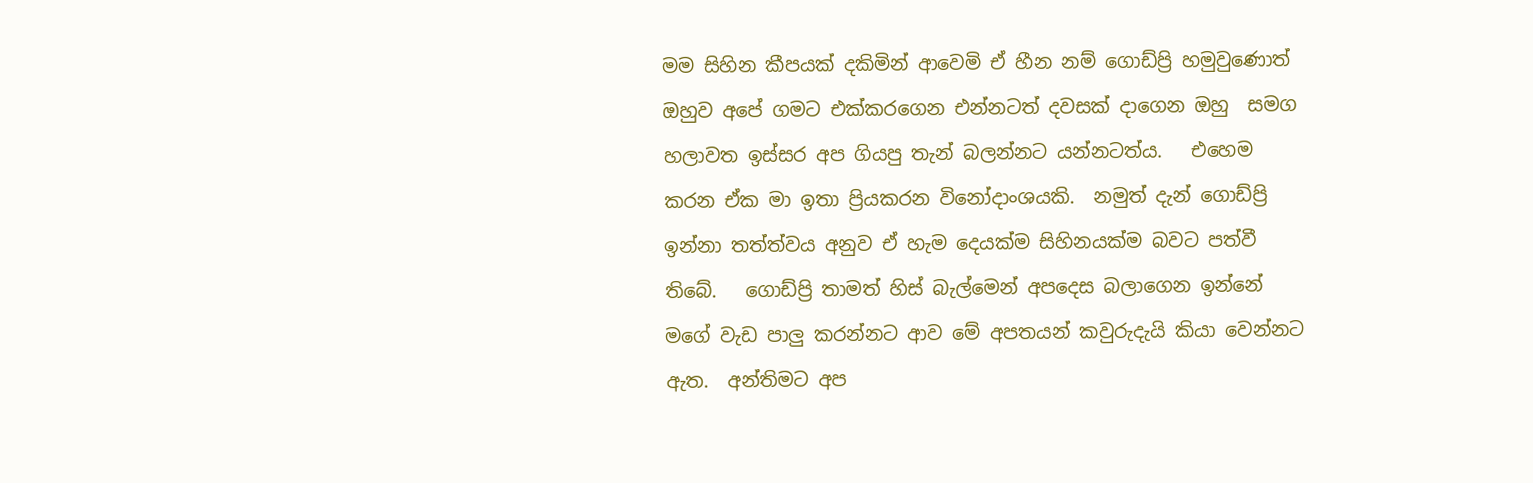මම සිහින කීපයක් දකිමින් ආවෙමි ඒ හීන නම් ගොඩ්ප්‍රි හමුවුණොත් ඔහුව අපේ ගමට එක්කරගෙන එන්නටත් දවසක් දාගෙන ඔහු  සමග හලාවත ඉස්සර අප ගියපු තැන් බලන්නට යන්නටත්ය.   එහෙම කරන ඒක මා ඉතා ප්‍රියකරන විනෝදාංශයකි.  නමුත් දැන් ගොඩ්ප්‍රි ඉන්නා තත්ත්වය අනුව ඒ හැම දෙයක්ම සිහිනයක්ම බවට පත්වී තිබේ.   ගොඩ්ප්‍රි තාමත් හිස් බැල්මෙන් අපදෙස බලාගෙන ඉන්නේ මගේ වැඩ පාලු කරන්නට ආව මේ අපතයන් කවුරුදැයි කියා වෙන්නට ඇත.  අන්තිමට අප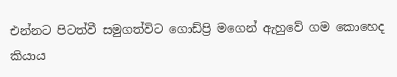එන්නට පිටත්වී සමුගත්විට ගොඩ්ප්‍රි මගෙන් ඇහුවේ ගම කොහෙද කියාය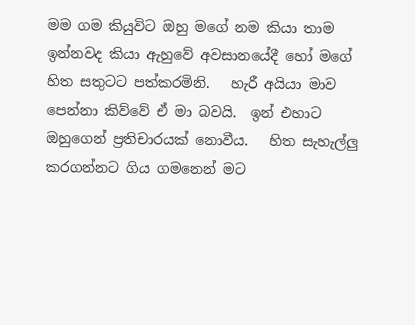මම ගම කියුවිට ඔහු මගේ නම කියා තාම ඉන්නවද කියා ඇහුවේ අවසානයේදී හෝ මගේ හිත සතුටට පත්කරමිනි.   හැරී අයියා මාව පෙන්නා කිව්වේ ඒ මා බවයි.  ඉන් එහාට ඔහුගෙන් ප්‍රතිචාරයක් නොවීය.   හිත සැහැල්ලු කරගන්නට ගිය ගමනෙන් මට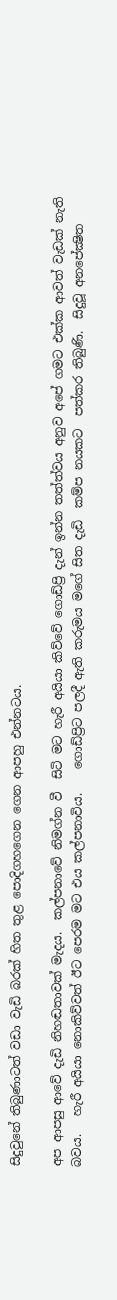සිදුවුනේ තිබුණාටත් වඩා වැඩි බරක් හිත තුළ පොදිගහගෙන ගෙන ආපහු එන්නටය.

අප ආපසු ආවේ දැඩි නිහඬතාවක් මැදය.  කල්පනාවේ නිමග්න වී  සිටි මට හැරී අයියා කිව්වේ ගොඩ්ප්‍රි දැන් ඉන්න තත්ත්වය අනුව අපේ ගමට එක්ක ආවත් වැඩක් නැති බවය.   හැරී අයියා නොකිව්වත් ඊට පෙරම මට එය කල්පනාවිය.    ගොඩ්ප්‍රිට පලදී ඇති කරුමය මගේ සිත දැඩි  කම්ප නයකට  පත්කර තිබුණි.  සිදුවූ අනපේක්‍ෂිත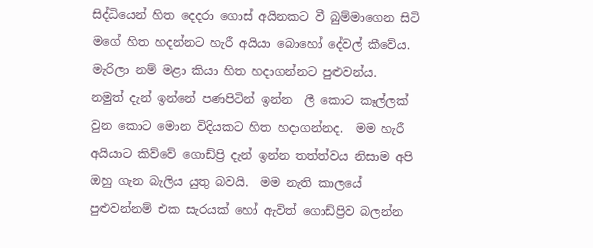සිද්ධියෙන් හිත දෙදරා ගොස් අයිනකට වී බුම්මාගෙන සිටි  මගේ හිත හදන්නට හැරී අයියා බොහෝ දේවල් කීවේය.  මැරිලා නම් මළා කියා හිත හදාගන්නට පුළුවන්ය.   නමුත් දැන් ඉන්නේ පණපිටින් ඉන්න  ලී කොට කෑල්ලක් වුන කොට මොන විදියකට හිත හදාගන්නද.  මම හැරී  අයියාට කිව්වේ ගොඩ්ප්‍රි දැන් ඉන්න තත්ත්වය නිසාම අපි ඔහු ගැන බැලිය යුතු බවයි.  මම නැති කාලයේ පුළුවන්නම් එක සැරයක් හෝ ඇවිත් ගොඩ්ප්‍රිව බලන්න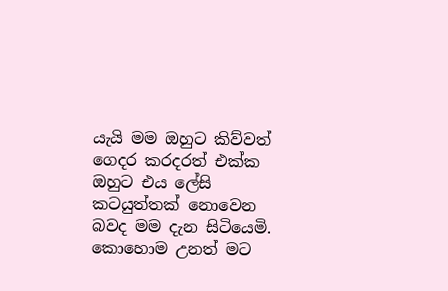යැයි මම ඔහුට කිව්වත් ගෙදර කරදරත් එක්ක ඔහුට එය ලේසි කටයුත්තක් නොවෙන බවද මම දැන සිටියෙමි.  කොහොම උනත් මට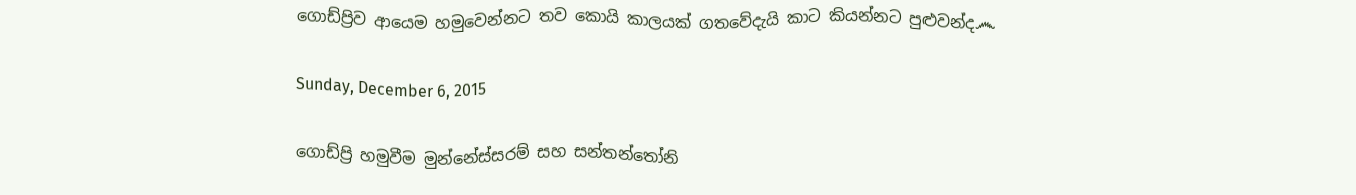ගොඩ්ප්‍රිව ආයෙම හමුවෙන්නට තව කොයි කාලයක් ගතවේදැයි කාට කියන්නට පුළුවන්ද෴

Sunday, December 6, 2015

ගොඩ්ප්‍රි හමුවීම මුන්නේස්සරම් සහ සන්තන්තෝනි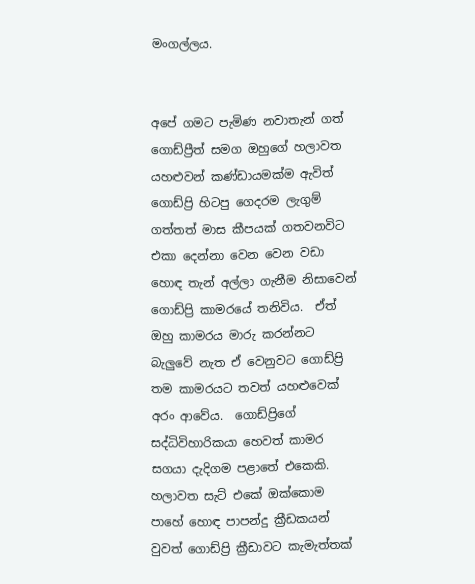මංගල්ලය.


අපේ ගමට පැමිණ නවාතැන් ගත් ගොඩ්ප්‍රීත් සමග ඔහුගේ හලාවත යහළුවන් කණ්ඩායමක්ම ඇවිත් ගොඩ්ප්‍රි හිටපු ගෙදරම ලැගුම් ගත්තත් මාස කීපයක් ගතවනවිට එකා දෙන්නා වෙන වෙන වඩා හොඳ තැන් අල්ලා ගැනීම නිසාවෙන් ගොඩ්ප්‍රි කාමරයේ තනිවිය.  ඒත් ඔහු කාමරය මාරු කරන්නට බැලුවේ නැත ඒ වෙනුවට ගොඩ්ප්‍රි තම කාමරයට තවත් යහළුවෙක් අරං ආවේය.  ගොඩ්ප්‍රිගේ සද්ධිවිහාරිකයා හෙවත් කාමර සගයා දැදිගම පළාතේ එකෙකි.  හලාවත සැට් එකේ ඔක්කොම පාහේ හොඳ පාපන්දු ක්‍රීඩකයන් වුවත් ගොඩ්ප්‍රි ක්‍රීඩාවට කැමැත්තක්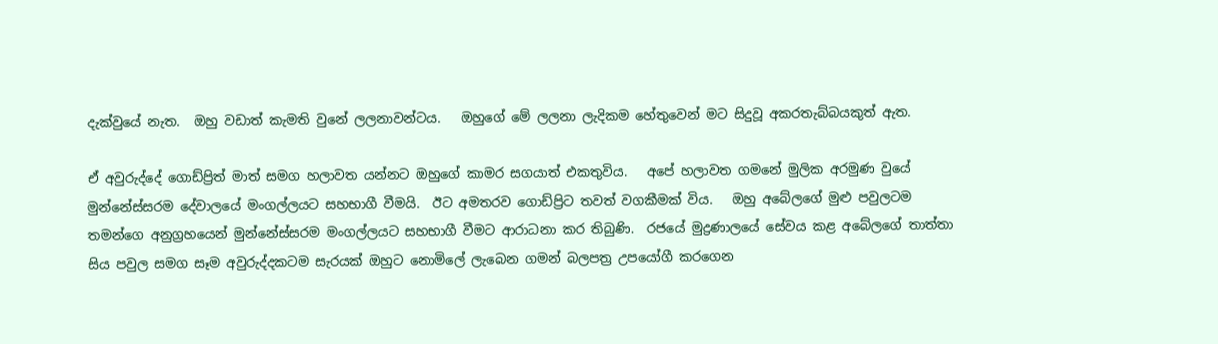දැක්වුයේ නැත.  ඔහු වඩාත් කැමති වුනේ ලලනාවන්ටය.   ඔහුගේ මේ ලලනා ලැදිකම හේතුවෙන් මට සිදුවූ අකරතැබ්බයකුත් ඇත.

ඒ අවුරුද්දේ ගොඩ්ප්‍රිත් මාත් සමග හලාවත යන්නට ඔහුගේ කාමර සගයාත් එකතුවිය.   අපේ හලාවත ගමනේ මුලික අරමුණ වුයේ මුන්නේස්සරම දේවාලයේ මංගල්ලයට සහභාගී වීමයි.  ඊට අමතරව ගොඩ්ප්‍රිට තවත් වගකීමක් විය.   ඔහු අබේලගේ මුළු පවුලටම තමන්ගෙ අනුග්‍රහයෙන් මුන්නේස්සරම මංගල්ලයට සහභාගී වීමට ආරාධනා කර තිබුණි.  රජයේ මුද්‍රණාලයේ සේවය කළ අබේලගේ තාත්තා සිය පවුල සමග සෑම අවුරුද්දකටම සැරයක් ඔහුට නොමිලේ ලැබෙන ගමන් බලපත්‍ර උපයෝගී කරගෙන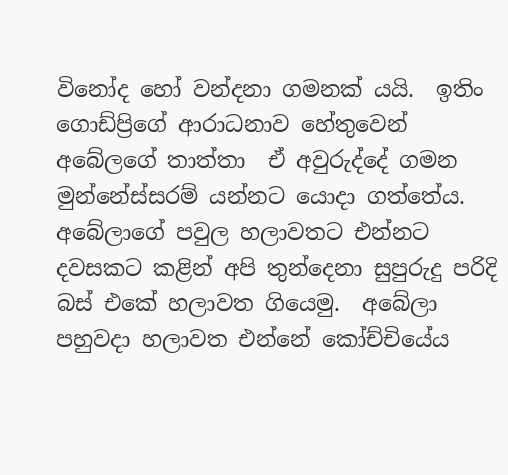විනෝද හෝ වන්දනා ගමනක් යයි.  ඉතිං ගොඩ්ප්‍රිගේ ආරාධනාව හේතුවෙන් අබේලගේ තාත්තා  ඒ අවුරුද්දේ ගමන මුන්නේස්සරම් යන්නට යොදා ගත්තේය.   අබේලාගේ පවුල හලාවතට එන්නට දවසකට කළින් අපි තුන්දෙනා සුපුරුදු පරිදි බස් එකේ හලාවත ගියෙමු.  අබේලා පහුවදා හලාවත එන්නේ කෝච්චියේය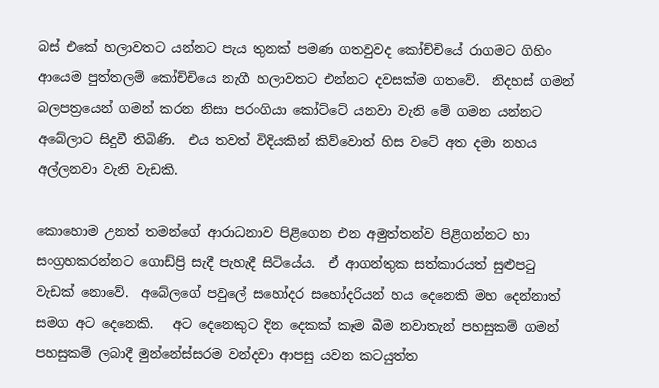බස් එකේ හලාවතට යන්නට පැය තුනක් පමණ ගතවුවද කෝච්චියේ රාගමට ගිහිං ආයෙම පුත්තලම් කෝච්චියෙ නැගී හලාවතට එන්නට දවසක්ම ගතවේ.  නිදහස් ගමන් බලපත්‍රයෙන් ගමන් කරන නිසා පරංගියා කෝට්ටේ යනවා වැනි මේ ගමන යන්නට අබේලාට සිදුවී තිබිණි.  එය තවත් විදියකින් කිව්වොත් හිස වටේ අත දමා නහය අල්ලනවා වැනි වැඩකි.

කොහොම උනත් තමන්ගේ ආරාධනාව පිළිගෙන එන අමුත්තන්ව පිළිගන්නට හා සංග්‍රහකරන්නට ගොඩ්ප්‍රි සැදී පැහැදී සිටියේය.  ඒ ආගන්තුක සත්කාරයත් සුළුපටු වැඩක් නොවේ.  අබේලගේ පවුලේ සහෝදර සහෝදරියන් හය දෙනෙකි මහ දෙන්නාත් සමග අට දෙනෙකි.   අට දෙනෙකුට දින දෙකක් කෑම බීම නවාතැන් පහසුකම් ගමන් පහසුකම් ලබාදී මුන්නේස්සරම වන්දවා ආපසු යවන කටයුත්ත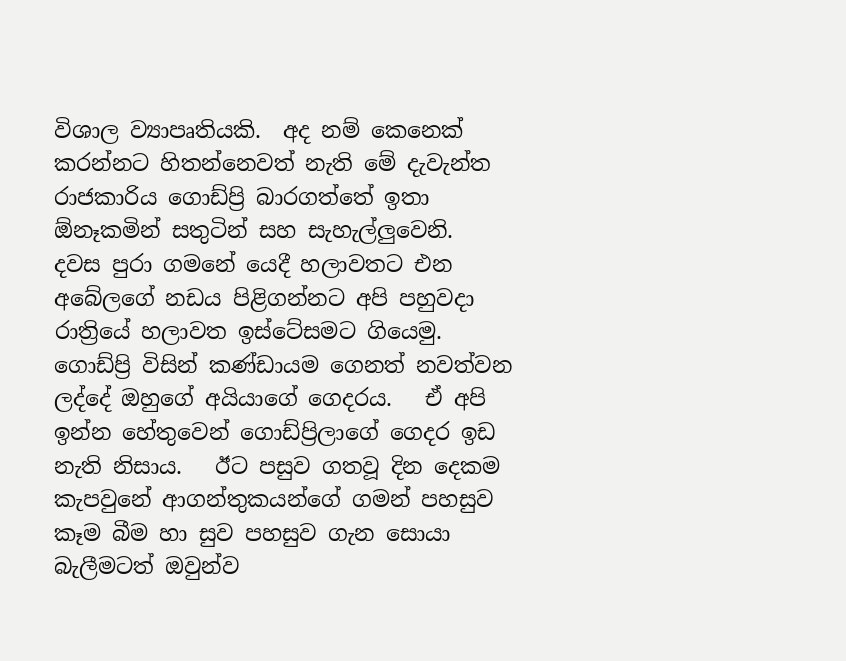විශාල ව්‍යාපෘතියකි.  අද නම් කෙනෙක් කරන්නට හිතන්නෙවත් නැති මේ දැවැන්ත රාජකාරිය ගොඩ්ප්‍රි බාරගත්තේ ඉතා ඕනෑකමින් සතුටින් සහ සැහැල්ලුවෙනි.   දවස පුරා ගමනේ යෙදී හලාවතට එන අබේලගේ නඩය පිළිගන්නට අපි පහුවදා රාත්‍රියේ හලාවත ඉස්ටේසමට ගියෙමු.   ගොඩ්ප්‍රි විසින් කණ්ඩායම ගෙනත් නවත්වන ලද්දේ ඔහුගේ අයියාගේ ගෙදරය.   ඒ අපි ඉන්න හේතුවෙන් ගොඩ්ප්‍රිලාගේ ගෙදර ඉඩ නැති නිසාය.   ඊට පසුව ගතවූ දින දෙකම කැපවුනේ ආගන්තුකයන්ගේ ගමන් පහසුව කෑම බීම හා සුව පහසුව ගැන සොයා බැලීමටත් ඔවුන්ව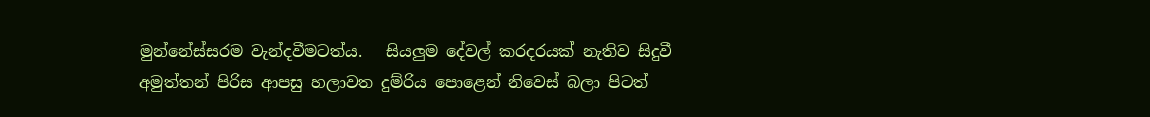මුන්නේස්සරම වැන්දවීමටත්ය.   සියලුම දේවල් කරදරයක් නැතිව සිදුවී අමුත්තන් පිරිස ආපසු හලාවත දුම්රිය පොළෙන් නිවෙස් බලා පිටත්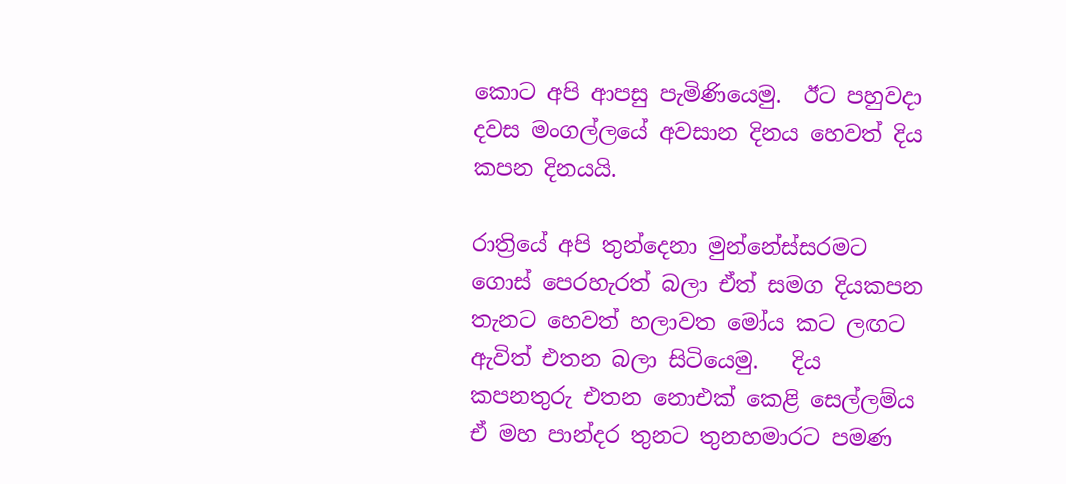කොට අපි ආපසු පැමිණියෙමු.  ඊට පහුවදා දවස මංගල්ලයේ අවසාන දිනය හෙවත් දිය කපන දිනයයි.

රාත්‍රියේ අපි තුන්දෙනා මුන්නේස්සරමට ගොස් පෙරහැරත් බලා ඒත් සමග දියකපන තැනට හෙවත් හලාවත මෝය කට ලඟට ඇවිත් එතන බලා සිටියෙමු.   දිය කපනතුරු එතන නොඑක් කෙළි සෙල්ලම්ය ඒ මහ පාන්දර තුනට තුනහමාරට පමණ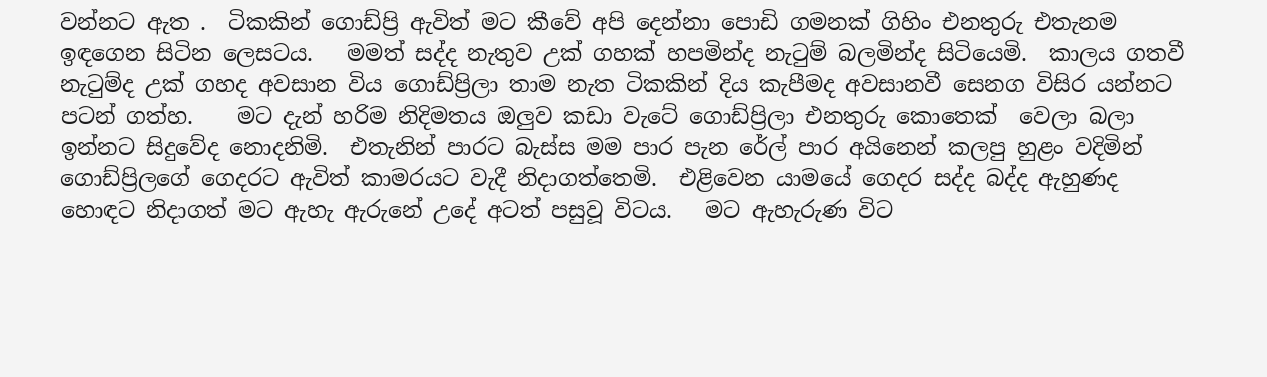වන්නට ඇත .  ටිකකින් ගොඩ්ප්‍රි ඇවිත් මට කීවේ අපි දෙන්නා පොඩි ගමනක් ගිහිං එනතුරු එතැනම ඉඳගෙන සිටින ලෙසටය.   මමත් සද්ද නැතුව උක් ගහක් හපමින්ද නැටුම් බලමින්ද සිටියෙමි.  කාලය ගතවී නැටුම්ද උක් ගහද අවසාන විය ගොඩ්ප්‍රිලා තාම නැත ටිකකින් දිය කැපීමද අවසානවී සෙනග විසිර යන්නට පටන් ගත්හ.    මට දැන් හරිම නිදිමතය ඔලුව කඩා වැටේ ගොඩ්ප්‍රිලා එනතුරු කොතෙක්  වෙලා බලා ඉන්නට සිදුවේද නොදනිමි.  එතැනින් පාරට බැස්ස මම පාර පැන රේල් පාර අයිනෙන් කලපු හුළං වදිමින් ගොඩ්ප්‍රිලගේ ගෙදරට ඇවිත් කාමරයට වැදී නිදාගත්තෙමි.  එළිවෙන යාමයේ ගෙදර සද්ද බද්ද ඇහුණද හොඳට නිදාගත් මට ඇහැ ඇරුනේ උදේ අටත් පසුවූ විටය.   මට ඇහැරුණ විට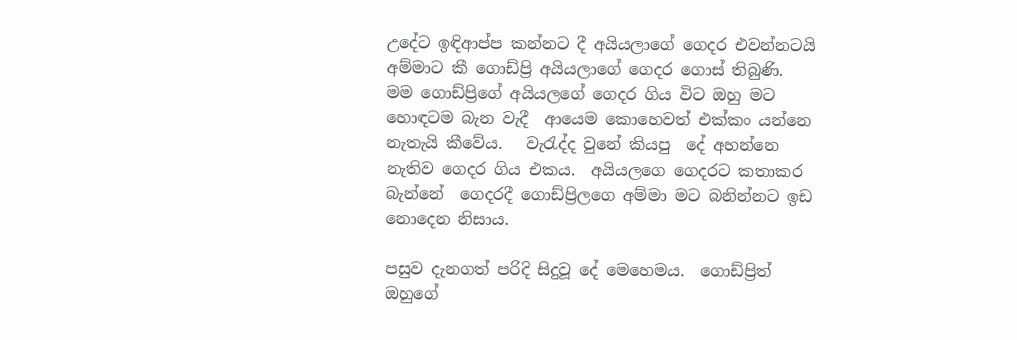උදේට ඉඳිආප්ප කන්නට දී අයියලාගේ ගෙදර එවන්නටයි අම්මාට කී ගොඩ්ප්‍රි අයියලාගේ ගෙදර ගොස් තිබුණි.   මම ගොඩ්ප්‍රිගේ අයියලගේ ගෙදර ගිය විට ඔහු මට හොඳටම බැන වැදී  ආයෙම කොහෙවත් එක්කං යන්නෙ නැතැයි කීවේය.   වැරැද්ද වුනේ කියපු  දේ අහන්නෙ නැතිව ගෙදර ගිය එකය.  අයියලගෙ ගෙදරට කතාකර බැන්නේ  ගෙදරදී ගොඩ්ප්‍රිලගෙ අම්මා මට බනින්නට ඉඩ නොදෙන නිසාය.

පසුව දැනගත් පරිදි සිදුවූ දේ මෙහෙමය.  ගොඩ්ප්‍රිත් ඔහුගේ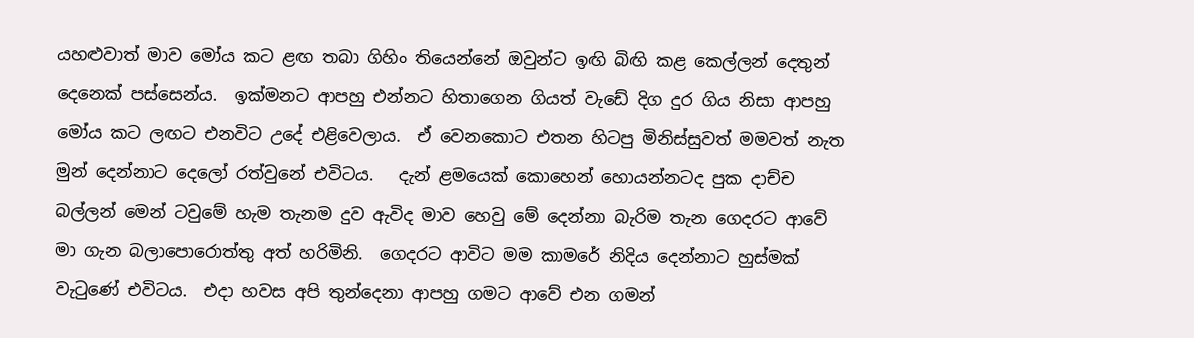යහළුවාත් මාව මෝය කට ළඟ තබා ගිහිං තියෙන්නේ ඔවුන්ට ඉඟි බිඟි කළ කෙල්ලන් දෙතුන් දෙනෙක් පස්සෙන්ය.  ඉක්මනට ආපහු එන්නට හිතාගෙන ගියත් වැඩේ දිග දුර ගිය නිසා ආපහු මෝය කට ලඟට එනවිට උදේ එළිවෙලාය.  ඒ වෙනකොට එතන හිටපු මිනිස්සුවත් මමවත් නැත මුන් දෙන්නාට දෙලෝ රත්වුනේ එවිටය.   දැන් ළමයෙක් කොහෙන් හොයන්නටද පුක දාච්ච බල්ලන් මෙන් ටවුමේ හැම තැනම දුව ඇවිද මාව හෙවු මේ දෙන්නා බැරිම තැන ගෙදරට ආවේ මා ගැන බලාපොරොත්තු අත් හරිමිනි.  ගෙදරට ආවිට මම කාමරේ නිදිය දෙන්නාට හුස්මක් වැටුණේ එවිටය.  එදා හවස අපි තුන්දෙනා ආපහු ගමට ආවේ එන ගමන්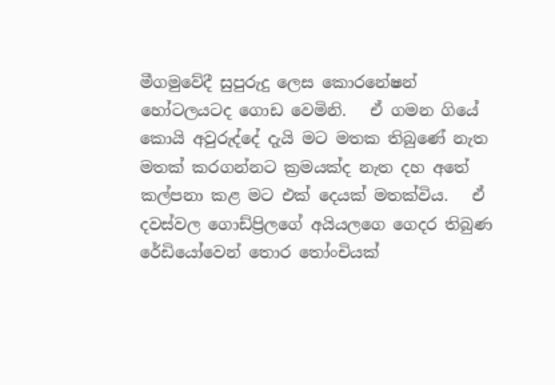මීගමුවේදී සුපුරුදු ලෙස කොරනේෂන් හෝටලයටද ගොඩ වෙමිනි.   ඒ ගමන ගියේ කොයි අවුරුද්දේ දැයි මට මතක තිබුණේ නැත මතක් කරගන්නට ක්‍රමයක්ද නැත දහ අතේ කල්පනා කළ මට එක් දෙයක් මතක්විය.   ඒ දවස්වල ගොඩ්ප්‍රිලගේ අයියලගෙ ගෙදර තිබුණ රේඩියෝවෙන් තොර තෝංචියක්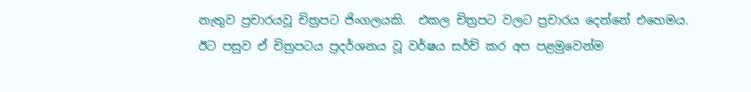නැතුව ප්‍රචාරයවූ චිත්‍රපට ජිංගලයකි.  එකල චිත්‍රපට වලට ප්‍රචාරය දෙන්නේ එහෙමය. ඊට පසුව ඒ චිත්‍රපටය ප්‍රදර්ශනය වූ වර්ෂය සර්ච් කර අප පළමුවෙන්ම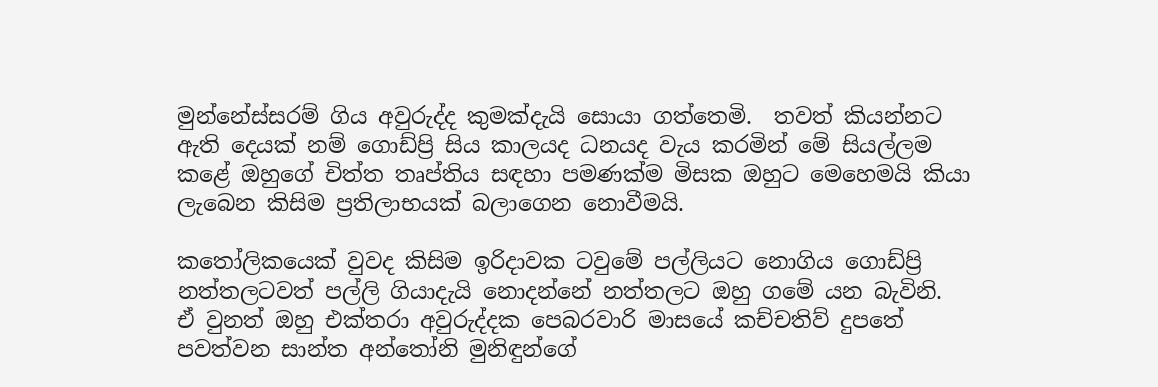මුන්නේස්සරම් ගිය අවුරුද්ද කුමක්දැයි සොයා ගත්තෙමි.  තවත් කියන්නට ඇති දෙයක් නම් ගොඩ්ප්‍රි සිය කාලයද ධනයද වැය කරමින් මේ සියල්ලම කළේ ඔහුගේ චිත්ත තෘප්තිය සඳහා පමණක්ම මිසක ඔහුට මෙහෙමයි කියා ලැබෙන කිසිම ප්‍රතිලාභයක් බලාගෙන නොවීමයි.

කතෝලිකයෙක් වුවද කිසිම ඉරිදාවක ටවුමේ පල්ලියට නොගිය ගොඩ්ප්‍රි නත්තලටවත් පල්ලි ගියාදැයි නොදන්නේ නත්තලට ඔහු ගමේ යන බැවිනි.  ඒ වුනත් ඔහු එක්තරා අවුරුද්දක පෙබරවාරි මාසයේ කච්චතිව් දුපතේ  පවත්වන සාන්ත අන්තෝනි මුනිඳුන්ගේ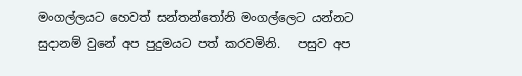මංගල්ලයට හෙවත් සන්තන්තෝනි මංගල්ලෙට යන්නට සුදානම් වුනේ අප පුදුමයට පත් කරවමිනි.   පසුව අප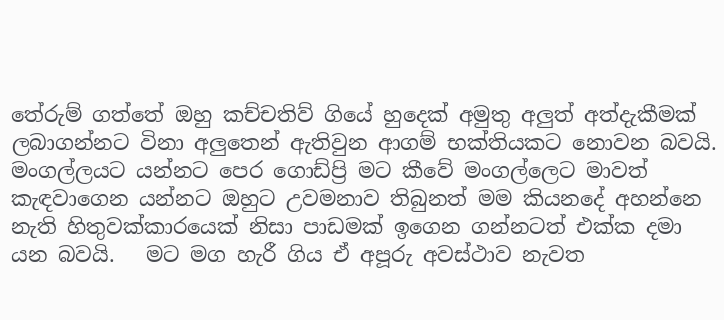තේරුම් ගත්තේ ඔහු කච්චතිව් ගියේ හුදෙක් අමුතු අලුත් අත්දැකීමක් ලබාගන්නට විනා අලුතෙන් ඇතිවුන ආගම් භක්තියකට නොවන බවයි.  මංගල්ලයට යන්නට පෙර ගොඩ්ප්‍රි මට කීවේ මංගල්ලෙට මාවත් කැඳවාගෙන යන්නට ඔහුට උවමනාව තිබුනත් මම කියනදේ අහන්නෙ නැති හිතුවක්කාරයෙක් නිසා පාඩමක් ඉගෙන ගන්නටත් එක්ක දමා යන බවයි.   මට මග හැරී ගිය ඒ අපූරු අවස්ථාව නැවත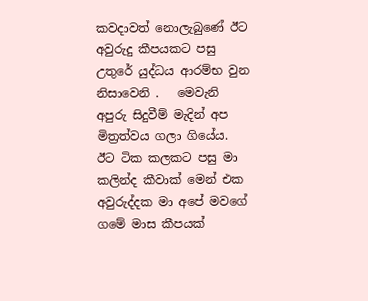කවදාවත් නොලැබුණේ ඊට අවුරුදු කීපයකට පසු උතුරේ යුද්ධය ආරම්භ වුන නිසාවෙනි .   මෙවැනි අපුරු සිදුවීම් මැදින් අප මිත්‍රත්වය ගලා ගියේය.   ඊට ටික කලකට පසු මා කලින්ද කීවාක් මෙන් එක අවුරුද්දක මා අපේ මවගේ ගමේ මාස කීපයක්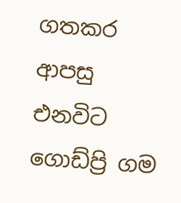ගතකර ආපසු එනවිට ගොඩ්ප්‍රි ගම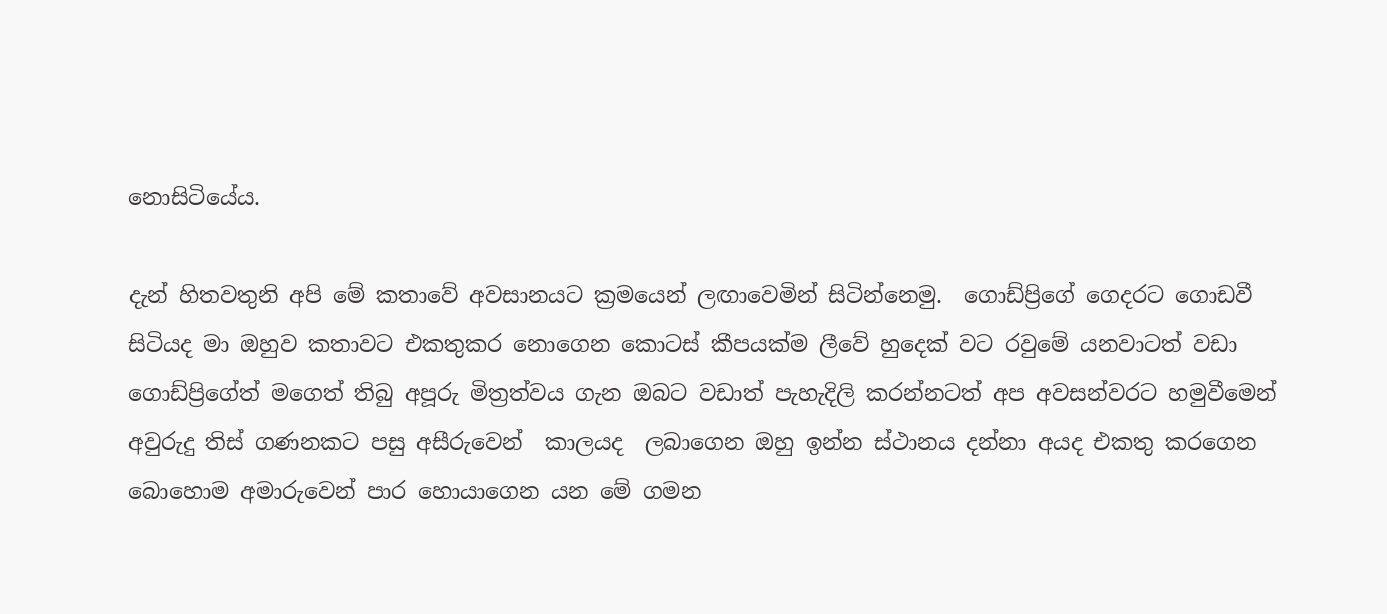නොසිටියේය.

දැන් හිතවතුනි අපි මේ කතාවේ අවසානයට ක්‍රමයෙන් ලඟාවෙමින් සිටින්නෙමු.  ගොඩ්ප්‍රිගේ ගෙදරට ගොඩවී සිටියද මා ඔහුව කතාවට එකතුකර නොගෙන කොටස් කීපයක්ම ලීවේ හුදෙක් වට රවුමේ යනවාටත් වඩා ගොඩ්ප්‍රිගේත් මගෙත් තිබු අපූරු මිත්‍රත්වය ගැන ඔබට වඩාත් පැහැදිලි කරන්නටත් අප අවසන්වරට හමුවීමෙන් අවුරුදු තිස් ගණනකට පසු අසීරුවෙන්  කාලයද  ලබාගෙන ඔහු ඉන්න ස්ථානය දන්නා අයද එකතු කරගෙන බොහොම අමාරුවෙන් පාර හොයාගෙන යන මේ ගමන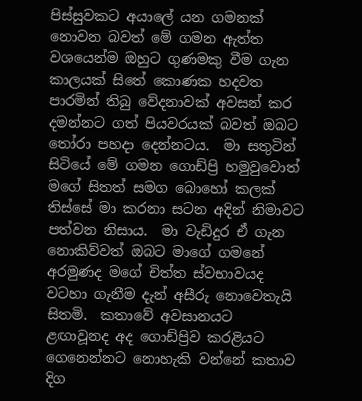පිස්සුවකට අයාලේ යන ගමනක් නොවන බවත් මේ ගමන ඇත්ත වශයෙන්ම ඔහුට ගුණමකු වීම ගැන කාලයක් සිතේ කොණක හදවත පාරමින් තිබු වේදනාවක් අවසන් කර දමන්නට ගත් පියවරයක් බවත් ඔබට තෝරා පහදා දෙන්නටය.  මා සතුටින් සිටියේ මේ ගමන ගොඩ්ප්‍රි හමුවුවොත් මගේ සිතත් සමග බොහෝ කලක් තිස්සේ මා කරනා සටන අදින් නිමාවට පත්වන නිසාය.  මා වැඩිදුර ඒ ගැන නොකිව්වත් ඔබට මාගේ ගමනේ අරමුණද මගේ චිත්ත ස්වභාවයද වටහා ගැනීම දැන් අසීරු නොවෙතැයි සිතමි.  කතාවේ අවසානයට   ළඟාවූනද අද ගොඩ්ප්‍රිව කරළියට ගෙනෙන්නට නොහැකි වන්නේ කතාව දිග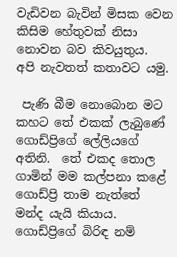වැඩිවන බැවින් මිසක වෙන කිසිම හේතුවක් නිසා නොවන බව කිවයුතුය.  අපි නැවතත් කතාවට යමු.

 පැණි බීම නොබොන මට කහට තේ එකක් ලැබුණේ ගොඩ්ප්‍රිගේ ලේලියගේ අතිනි.  තේ එකද තොල ගාමින් මම කල්පනා කළේ ගොඩ්ප්‍රි තාම නැත්තේ මන්ද යැයි කියාය.  ගොඩ්ප්‍රිගේ බිරිඳ නම්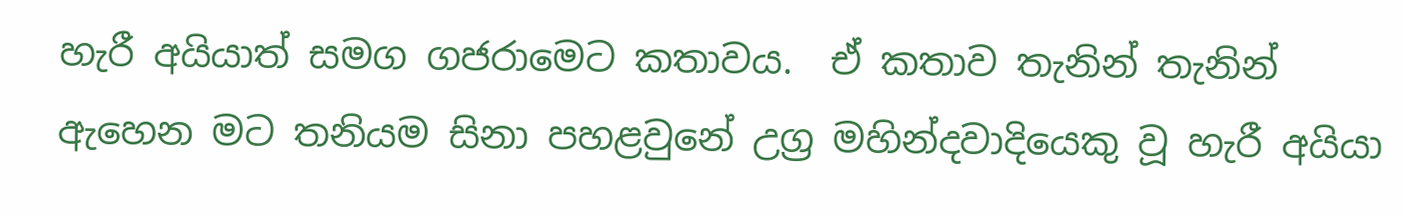හැරී අයියාත් සමග ගජරාමෙට කතාවය.  ඒ කතාව තැනින් තැනින් ඇහෙන මට තනියම සිනා පහළවුනේ උග්‍ර මහින්දවාදියෙකු වූ හැරී අයියා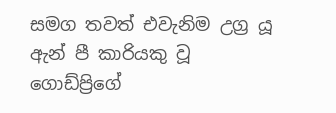සමග තවත් එවැනිම උග්‍ර යූ ඇන් පී කාරියකු වූ ගොඩ්ප්‍රිගේ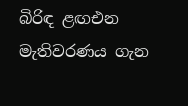බිරිඳ ළඟඑන මැතිවරණය ගැන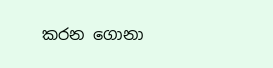කරන ගොනා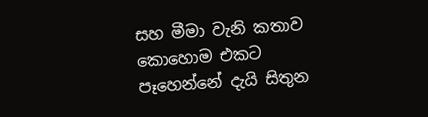සහ මීමා වැනි කතාව කොහොම එකට පෑහෙන්නේ දැයි සිතුන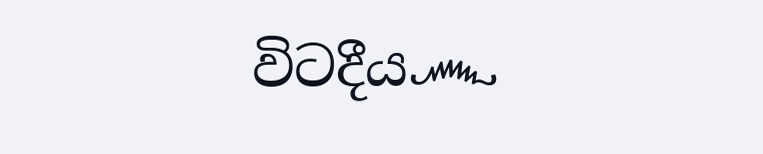විටදීය෴